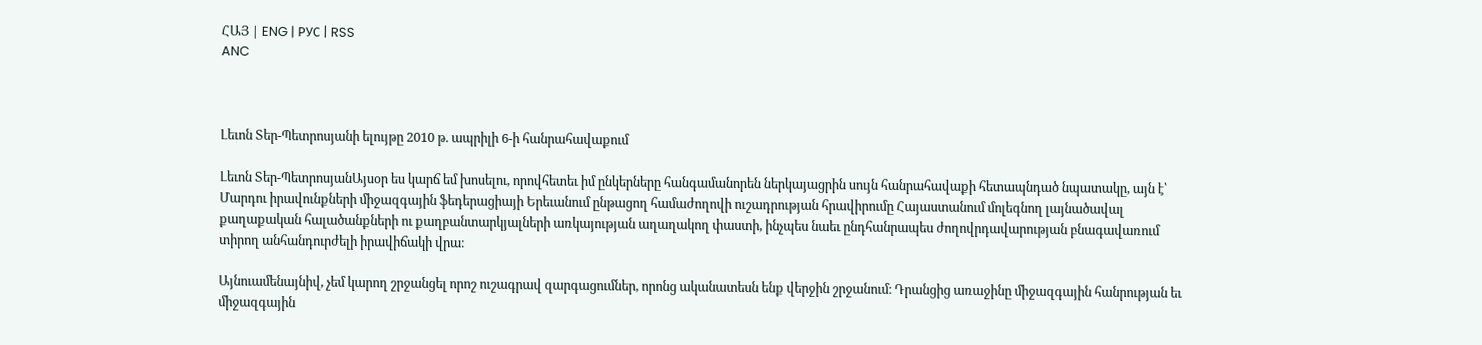ՀԱՅ | ENG | РУС | RSS
ANC



Լեւոն Տեր-Պետրոսյանի ելույթը 2010 թ. ապրիլի 6-ի հանրահավաքում

Լեւոն Տեր-ՊետրոսյանԱյսօր ես կարճ եմ խոսելու, որովհետեւ իմ ընկերները հանգամանորեն ներկայացրին սույն հանրահավաքի հետապնդած նպատակը, այն է՝ Մարդու իրավունքների միջազգային ֆեդերացիայի Երեւանում ընթացող համաժողովի ուշադրության հրավիրումը Հայաստանում մոլեգնող լայնածավալ քաղաքական հալածանքների ու քաղբանտարկյալների առկայության աղաղակող փաստի, ինչպես նաեւ ընդհանրապես ժողովրդավարության բնագավառում տիրող անհանդուրժելի իրավիճակի վրա։

Այնուամենայնիվ, չեմ կարող շրջանցել որոշ ուշագրավ զարգացումներ, որոնց ականատեսն ենք վերջին շրջանում։ Դրանցից առաջինը միջազգային հանրության եւ միջազգային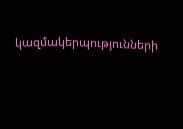կազմակերպությունների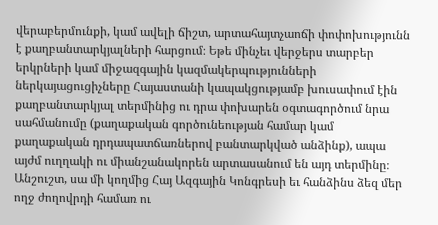վերաբերմունքի, կամ ավելի ճիշտ, արտահայտչաոճի փոփոխությունն է քաղբանտարկյալների հարցում։ Եթե մինչեւ վերջերս տարբեր երկրների կամ միջազգային կազմակերպությունների ներկայացուցիչները Հայաստանի կապակցությամբ խուսափում էին քաղբանտարկյալ տերմինից ու դրա փոխարեն օգտագործում նրա սահմանումը (քաղաքական գործունեության համար կամ քաղաքական դրդապատճառներով բանտարկված անձինք), ապա այժմ ուղղակի ու միանշանակորեն արտասանում են այդ տերմինը։ Անշուշտ, սա մի կողմից Հայ Ազգային Կոնգրեսի եւ հանձինս ձեզ մեր ողջ ժողովրդի համառ ու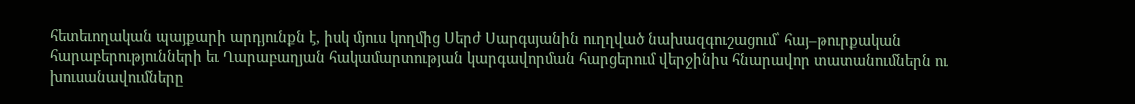հետեւողական պայքարի արդյունքն է, իսկ մյուս կողմից Սերժ Սարգսյանին ուղղված նախազգուշացում՝ հայ–թուրքական հարաբերությունների եւ Ղարաբաղյան հակամարտության կարգավորման հարցերում վերջինիս հնարավոր տատանումներն ու խուսանավումները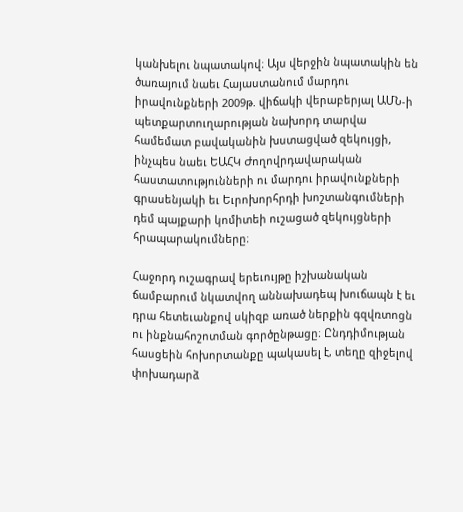կանխելու նպատակով։ Այս վերջին նպատակին են ծառայում նաեւ Հայաստանում մարդու իրավունքների 2009թ. վիճակի վերաբերյալ ԱՄՆ-ի պետքարտուղարության նախորդ տարվա համեմատ բավականին խստացված զեկույցի, ինչպես նաեւ ԵԱՀԿ Ժողովրդավարական հաստատությունների ու մարդու իրավունքների գրասենյակի եւ Եւրոխորհրդի խոշտանգումների դեմ պայքարի կոմիտեի ուշացած զեկույցների հրապարակումները։

Հաջորդ ուշագրավ երեւույթը իշխանական ճամբարում նկատվող աննախադեպ խուճապն է եւ դրա հետեւանքով սկիզբ առած ներքին գզվռտոցն ու ինքնահոշոտման գործընթացը։ Ընդդիմության հասցեին հոխորտանքը պակասել է, տեղը զիջելով փոխադարձ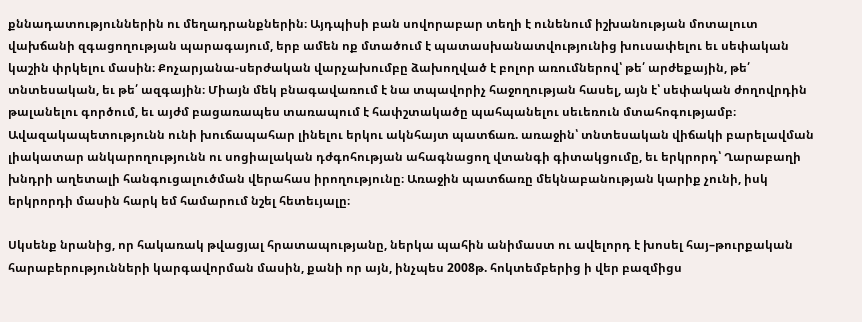քննադատություններին ու մեղադրանքներին։ Այդպիսի բան սովորաբար տեղի է ունենում իշխանության մոտալուտ վախճանի զգացողության պարագայում, երբ ամեն ոք մտածում է պատասխանատվությունից խուսափելու եւ սեփական կաշին փրկելու մասին։ Քոչարյանա-սերժական վարչախումբը ձախողված է բոլոր առումներով՝ թե՛ արժեքային, թե՛ տնտեսական, եւ թե՛ ազգային։ Միայն մեկ բնագավառում է նա տպավորիչ հաջողության հասել, այն է՝ սեփական ժողովրդին թալանելու գործում, եւ այժմ բացառապես տառապում է հափշտակածը պահպանելու սեւեռուն մտահոգությամբ։ Ավազակապետությունն ունի խուճապահար լինելու երկու ակնհայտ պատճառ. առաջին՝ տնտեսական վիճակի բարելավման լիակատար անկարողությունն ու սոցիալական դժգոհության ահագնացող վտանգի գիտակցումը, եւ երկրորդ՝ Ղարաբաղի խնդրի աղետալի հանգուցալուծման վերահաս իրողությունը։ Առաջին պատճառը մեկնաբանության կարիք չունի, իսկ երկրորդի մասին հարկ եմ համարում նշել հետեւյալը։

Սկսենք նրանից, որ հակառակ թվացյալ հրատապությանը, ներկա պահին անիմաստ ու ավելորդ է խոսել հայ–թուրքական հարաբերությունների կարգավորման մասին, քանի որ այն, ինչպես 2008թ. հոկտեմբերից ի վեր բազմիցս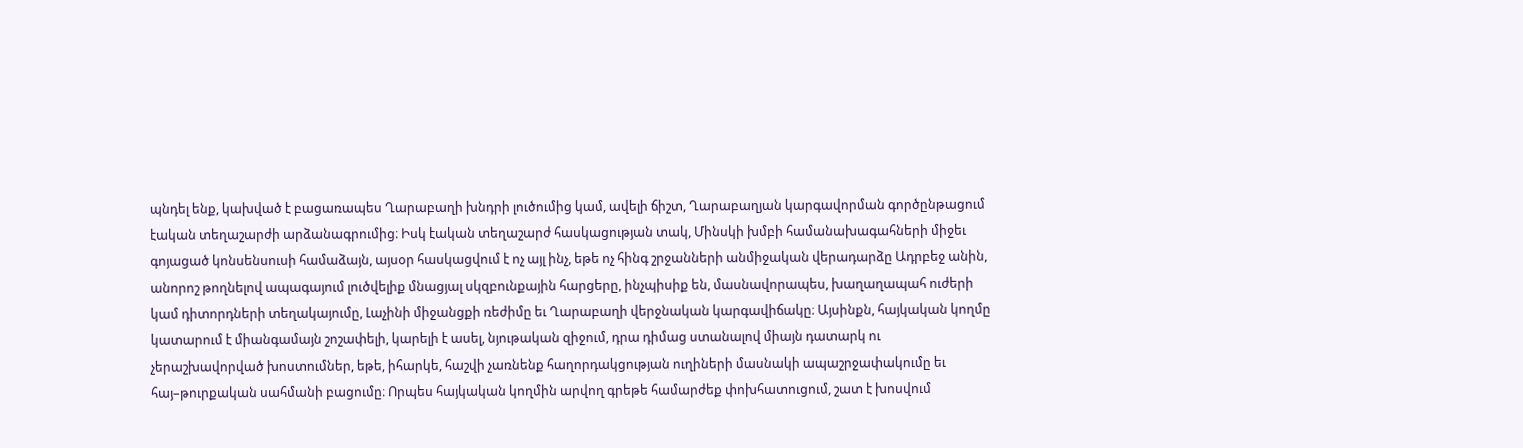պնդել ենք, կախված է բացառապես Ղարաբաղի խնդրի լուծումից կամ, ավելի ճիշտ, Ղարաբաղյան կարգավորման գործընթացում էական տեղաշարժի արձանագրումից։ Իսկ էական տեղաշարժ հասկացության տակ, Մինսկի խմբի համանախագահների միջեւ գոյացած կոնսենսուսի համաձայն, այսօր հասկացվում է ոչ այլ ինչ, եթե ոչ հինգ շրջանների անմիջական վերադարձը Ադրբեջ անին, անորոշ թողնելով ապագայում լուծվելիք մնացյալ սկզբունքային հարցերը, ինչպիսիք են, մասնավորապես, խաղաղապահ ուժերի կամ դիտորդների տեղակայումը, Լաչինի միջանցքի ռեժիմը եւ Ղարաբաղի վերջնական կարգավիճակը։ Այսինքն, հայկական կողմը կատարում է միանգամայն շոշափելի, կարելի է ասել, նյութական զիջում, դրա դիմաց ստանալով միայն դատարկ ու չերաշխավորված խոստումներ, եթե, իհարկե, հաշվի չառնենք հաղորդակցության ուղիների մասնակի ապաշրջափակումը եւ հայ–թուրքական սահմանի բացումը։ Որպես հայկական կողմին արվող գրեթե համարժեք փոխհատուցում, շատ է խոսվում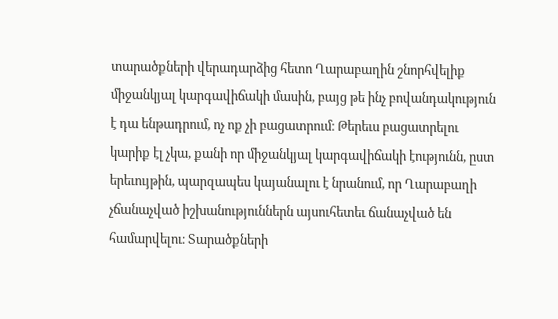տարածքների վերադարձից հետո Ղարաբաղին շնորհվելիք միջանկյալ կարգավիճակի մասին, բայց թե ինչ բովանդակություն է դա ենթադրում, ոչ ոք չի բացատրում։ Թերեւս բացատրելու կարիք էլ չկա, քանի որ միջանկյալ կարգավիճակի էությունն, ըստ երեւույթին, պարզապես կայանալու է նրանում, որ Ղարաբաղի չճանաչված իշխանություններն այսուհետեւ ճանաչված են համարվելու։ Տարածքների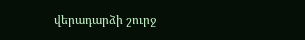վերադարձի շուրջ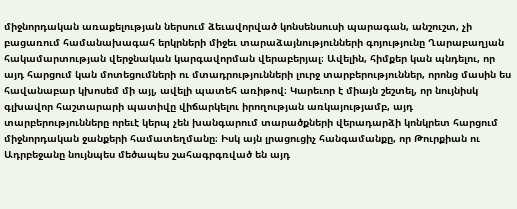միջնորդական առաքելության ներսում ձեւավորված կոնսենսուսի պարագան, անշուշտ, չի բացառում համանախագահ երկրների միջեւ տարաձայնությունների գոյությունը Ղարաբաղյան հակամարտության վերջնական կարգավորման վերաբերյալ։ Ավելին, հիմքեր կան պնդելու, որ այդ հարցում կան մոտեցումների ու մտադրությունների լուրջ տարբերություններ, որոնց մասին ես հավանաբար կխոսեմ մի այլ, ավելի պատեհ առիթով։ Կարեւոր է միայն շեշտել, որ նույնիսկ գլխավոր հաշտարարի պատիվը վիճարկելու իրողության առկայությամբ, այդ տարբերությունները որեւէ կերպ չեն խանգարում տարածքների վերադարձի կոնկրետ հարցում միջնորդական ջանքերի համատեղմանը։ Իսկ այն լրացուցիչ հանգամանքը, որ Թուրքիան ու Ադրբեջանը նույնպես մեծապես շահագրգռված են այդ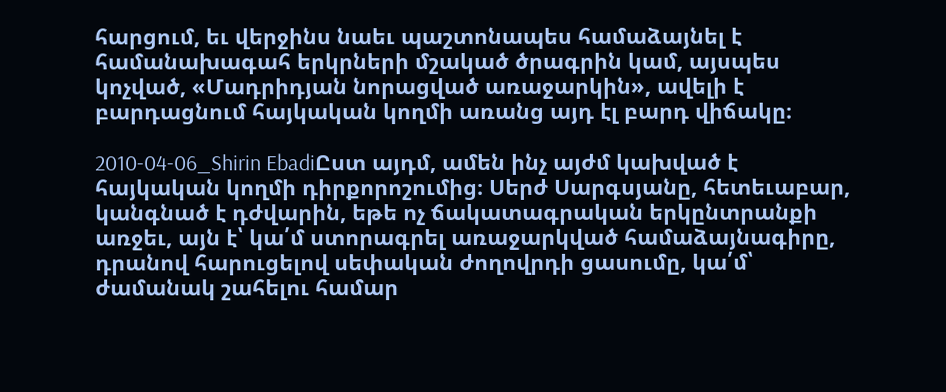հարցում, եւ վերջինս նաեւ պաշտոնապես համաձայնել է համանախագահ երկրների մշակած ծրագրին կամ, այսպես կոչված, «Մադրիդյան նորացված առաջարկին», ավելի է բարդացնում հայկական կողմի առանց այդ էլ բարդ վիճակը։

2010-04-06_Shirin EbadiԸստ այդմ, ամեն ինչ այժմ կախված է հայկական կողմի դիրքորոշումից։ Սերժ Սարգսյանը, հետեւաբար, կանգնած է դժվարին, եթե ոչ ճակատագրական երկընտրանքի առջեւ, այն է՝ կա՛մ ստորագրել առաջարկված համաձայնագիրը, դրանով հարուցելով սեփական ժողովրդի ցասումը, կա՛մ՝ ժամանակ շահելու համար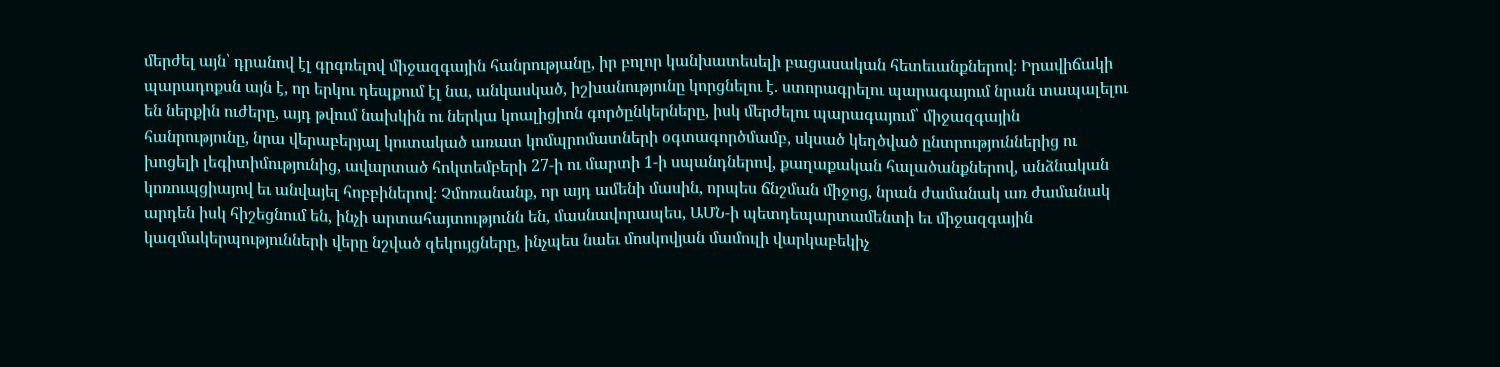մերժել այն՝ դրանով էլ գրգռելով միջազգային հանրությանը, իր բոլոր կանխատեսելի բացասական հետեւանքներով։ Իրավիճակի պարադոքսն այն է, որ երկու դեպքում էլ նա, անկասկած, իշխանությունը կորցնելու է. ստորագրելու պարագայում նրան տապալելու են ներքին ուժերը, այդ թվում նախկին ու ներկա կոալիցիոն գործընկերները, իսկ մերժելու պարագայում՝ միջազգային հանրությունը, նրա վերաբերյալ կուտակած առատ կոմպրոմատների օգտագործմամբ, սկսած կեղծված ընտրություններից ու խոցելի լեգիտիմությունից, ավարտած հոկտեմբերի 27-ի ու մարտի 1-ի սպանդներով, քաղաքական հալածանքներով, անձնական կոռուպցիայով եւ անվայել հոբբիներով։ Չմոռանանք, որ այդ ամենի մասին, որպես ճնշման միջոց, նրան ժամանակ առ ժամանակ արդեն իսկ հիշեցնում են, ինչի արտահայտությունն են, մասնավորապես, ԱՄՆ-ի պետդեպարտամենտի եւ միջազգային կազմակերպությունների վերը նշված զեկույցները, ինչպես նաեւ մոսկովյան մամուլի վարկաբեկիչ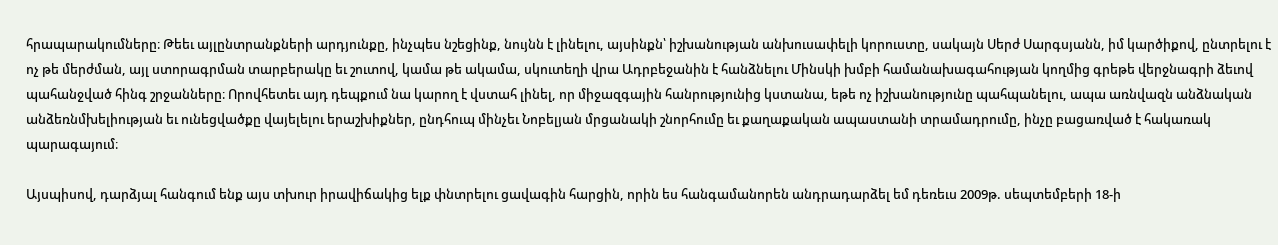հրապարակումները։ Թեեւ այլընտրանքների արդյունքը, ինչպես նշեցինք, նույնն է լինելու, այսինքն՝ իշխանության անխուսափելի կորուստը, սակայն Սերժ Սարգսյանն, իմ կարծիքով, ընտրելու է ոչ թե մերժման, այլ ստորագրման տարբերակը եւ շուտով, կամա թե ակամա, սկուտեղի վրա Ադրբեջանին է հանձնելու Մինսկի խմբի համանախագահության կողմից գրեթե վերջնագրի ձեւով պահանջված հինգ շրջանները։ Որովհետեւ այդ դեպքում նա կարող է վստահ լինել, որ միջազգային հանրությունից կստանա, եթե ոչ իշխանությունը պահպանելու, ապա առնվազն անձնական անձեռնմխելիության եւ ունեցվածքը վայելելու երաշխիքներ, ընդհուպ մինչեւ Նոբելյան մրցանակի շնորհումը եւ քաղաքական ապաստանի տրամադրումը, ինչը բացառված է հակառակ պարագայում։

Այսպիսով, դարձյալ հանգում ենք այս տխուր իրավիճակից ելք փնտրելու ցավագին հարցին, որին ես հանգամանորեն անդրադարձել եմ դեռեւս 2009թ. սեպտեմբերի 18-ի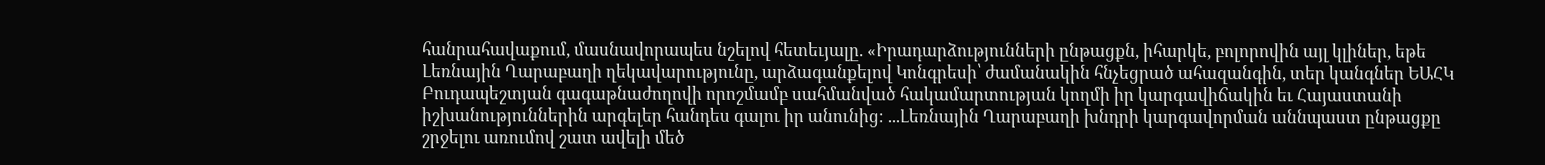հանրահավաքում, մասնավորապես նշելով հետեւյալը. «Իրադարձությունների ընթացքն, իհարկե, բոլորովին այլ կլիներ, եթե Լեռնային Ղարաբաղի ղեկավարությունը, արձագանքելով Կոնգրեսի՝ ժամանակին հնչեցրած ահազանգին, տեր կանգներ ԵԱՀԿ Բուդապեշտյան գագաթնաժողովի որոշմամբ սահմանված հակամարտության կողմի իր կարգավիճակին եւ Հայաստանի իշխանություններին արգելեր հանդես գալու իր անունից։ ...Լեռնային Ղարաբաղի խնդրի կարգավորման աննպաստ ընթացքը շրջելու առումով շատ ավելի մեծ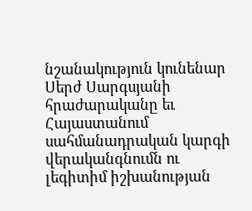նշանակություն կունենար Սերժ Սարգսյանի հրաժարականը եւ Հայաստանում սահմանադրական կարգի վերականգնումն ու լեգիտիմ իշխանության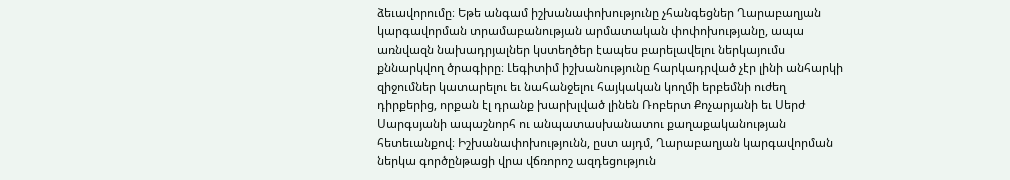ձեւավորումը։ Եթե անգամ իշխանափոխությունը չհանգեցներ Ղարաբաղյան կարգավորման տրամաբանության արմատական փոփոխությանը, ապա առնվազն նախադրյալներ կստեղծեր էապես բարելավելու ներկայումս քննարկվող ծրագիրը։ Լեգիտիմ իշխանությունը հարկադրված չէր լինի անհարկի զիջումներ կատարելու եւ նահանջելու հայկական կողմի երբեմնի ուժեղ դիրքերից, որքան էլ դրանք խարխլված լինեն Ռոբերտ Քոչարյանի եւ Սերժ Սարգսյանի ապաշնորհ ու անպատասխանատու քաղաքականության հետեւանքով։ Իշխանափոխությունն, ըստ այդմ, Ղարաբաղյան կարգավորման ներկա գործընթացի վրա վճռորոշ ազդեցություն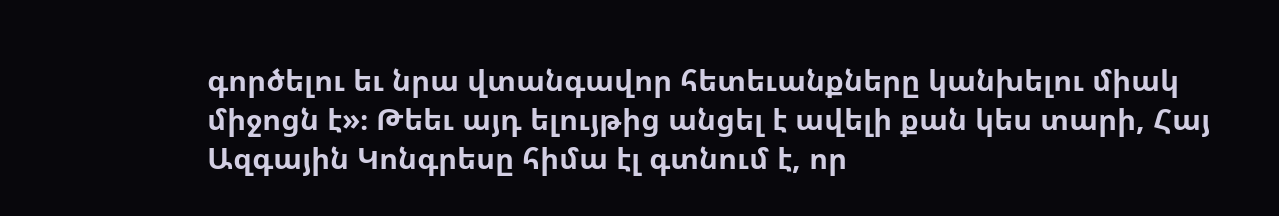գործելու եւ նրա վտանգավոր հետեւանքները կանխելու միակ միջոցն է»։ Թեեւ այդ ելույթից անցել է ավելի քան կես տարի, Հայ Ազգային Կոնգրեսը հիմա էլ գտնում է, որ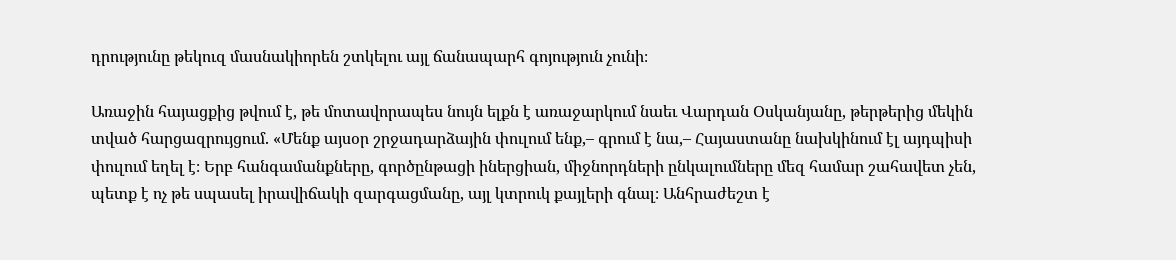դրությունը թեկուզ մասնակիորեն շտկելու այլ ճանապարհ գոյություն չունի։

Առաջին հայացքից թվում է, թե մոտավորապես նույն ելքն է առաջարկում նաեւ Վարդան Օսկանյանը, թերթերից մեկին տված հարցազրույցում. «Մենք այսօր շրջադարձային փուլում ենք,– գրում է նա,– Հայաստանը նախկինում էլ այդպիսի փուլում եղել է։ Երբ հանգամանքները, գործընթացի իներցիան, միջնորդների ընկալումները մեզ համար շահավետ չեն, պետք է ոչ թե սպասել իրավիճակի զարգացմանը, այլ կտրուկ քայլերի գնալ։ Անհրաժեշտ է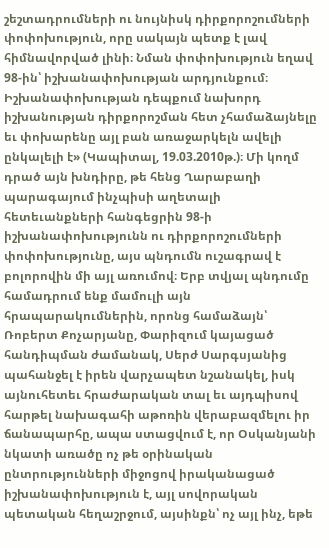շեշտադրումների ու նույնիսկ դիրքորոշումների փոփոխություն, որը սակայն պետք է լավ հիմնավորված լինի։ Նման փոփոխություն եղավ 98-ին՝ իշխանափոխության արդյունքում։ Իշխանափոխության դեպքում նախորդ իշխանության դիրքորոշման հետ չհամաձայնելը եւ փոխարենը այլ բան առաջարկելն ավելի ընկալելի է» (Կապիտալ, 19.03.2010թ.)։ Մի կողմ դրած այն խնդիրը, թե հենց Ղարաբաղի պարագայում ինչպիսի աղետալի հետեւանքների հանգեցրին 98-ի իշխանափոխությունն ու դիրքորոշումների փոփոխությունը, այս պնդումն ուշագրավ է բոլորովին մի այլ առումով։ Երբ տվյալ պնդումը համադրում ենք մամուլի այն հրապարակումներին, որոնց համաձայն՝ Ռոբերտ Քոչարյանը, Փարիզում կայացած հանդիպման ժամանակ, Սերժ Սարգսյանից պահանջել է իրեն վարչապետ նշանակել, իսկ այնուհետեւ հրաժարական տալ եւ այդպիսով հարթել նախագահի աթոռին վերաբազմելու իր ճանապարհը, ապա ստացվում է, որ Օսկանյանի նկատի առածը ոչ թե օրինական ընտրությունների միջոցով իրականացած իշխանափոխություն է, այլ սովորական պետական հեղաշրջում, այսինքն՝ ոչ այլ ինչ, եթե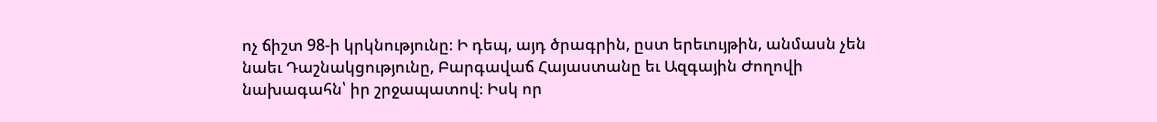ոչ ճիշտ 98-ի կրկնությունը։ Ի դեպ, այդ ծրագրին, ըստ երեւույթին, անմասն չեն նաեւ Դաշնակցությունը, Բարգավաճ Հայաստանը եւ Ազգային Ժողովի նախագահն՝ իր շրջապատով։ Իսկ որ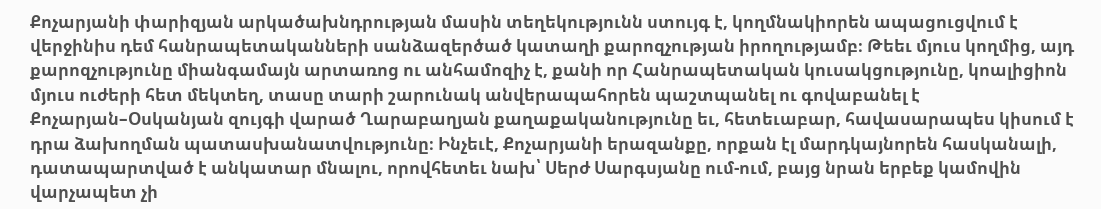Քոչարյանի փարիզյան արկածախնդրության մասին տեղեկությունն ստույգ է, կողմնակիորեն ապացուցվում է վերջինիս դեմ հանրապետականների սանձազերծած կատաղի քարոզչության իրողությամբ։ Թեեւ մյուս կողմից, այդ քարոզչությունը միանգամայն արտառոց ու անհամոզիչ է, քանի որ Հանրապետական կուսակցությունը, կոալիցիոն մյուս ուժերի հետ մեկտեղ, տասը տարի շարունակ անվերապահորեն պաշտպանել ու գովաբանել է Քոչարյան–Օսկանյան զույգի վարած Ղարաբաղյան քաղաքականությունը եւ, հետեւաբար, հավասարապես կիսում է դրա ձախողման պատասխանատվությունը։ Ինչեւէ, Քոչարյանի երազանքը, որքան էլ մարդկայնորեն հասկանալի, դատապարտված է անկատար մնալու, որովհետեւ նախ՝ Սերժ Սարգսյանը ում-ում, բայց նրան երբեք կամովին վարչապետ չի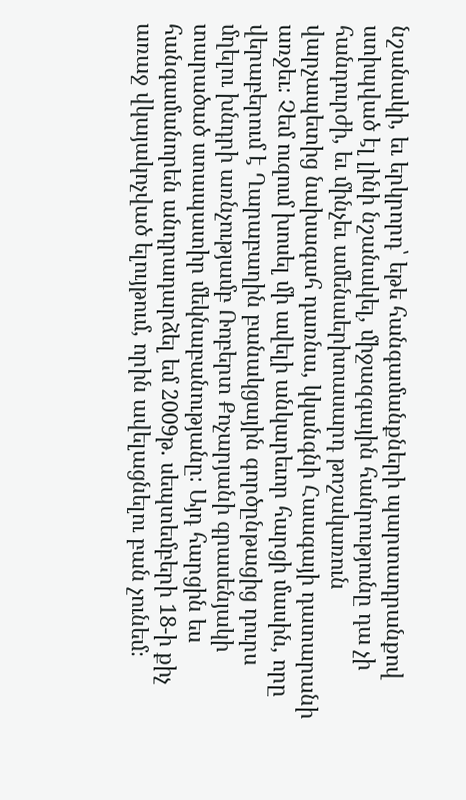նշանակի, եւ երկրորդ՝ եթե հանգամանքների պարտադրանքով ստիպված էլ լինի նշանակել, միջազգային հանրությունը դա չի հանդուրժի, եւ մինչեւ ամենաերիտասարդ թոշակառուն վարչապետից նախագահ դառնա, կկանգնի Հաագայի դատարանի առջեւ։ Չեմ ուզում խոսել մի ավելի անկարեւոր հարցի մասին, որը վերաբերում է Ղարաբաղին բանակցային գործընթացից դուրս մղելու խնդրի առնչությամբ Ռոբերտ Քոչարյանի գրասենյակի տարածած ստապատիր մեկնաբանությանը։ Այդ հարցին ես հանգամանորեն անդրադարձել եմ 2009թ. սեպտեմբերի 18-ի քիչ առաջ վկայակոչված ելույթում, որին ավելացնելու բան չունեմ։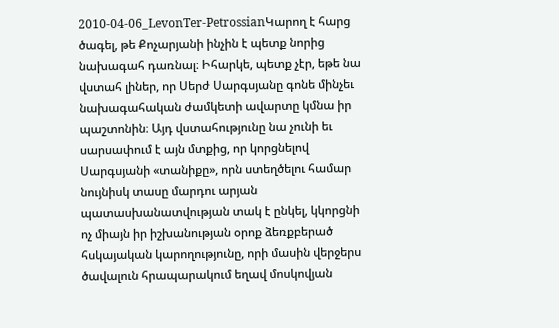2010-04-06_LevonTer-PetrossianԿարող է հարց ծագել, թե Քոչարյանի ինչին է պետք նորից նախագահ դառնալ։ Իհարկե, պետք չէր, եթե նա վստահ լիներ, որ Սերժ Սարգսյանը գոնե մինչեւ նախագահական ժամկետի ավարտը կմնա իր պաշտոնին։ Այդ վստահությունը նա չունի եւ սարսափում է այն մտքից, որ կորցնելով Սարգսյանի «տանիքը», որն ստեղծելու համար նույնիսկ տասը մարդու արյան պատասխանատվության տակ է ընկել, կկորցնի ոչ միայն իր իշխանության օրոք ձեռքբերած հսկայական կարողությունը, որի մասին վերջերս ծավալուն հրապարակում եղավ մոսկովյան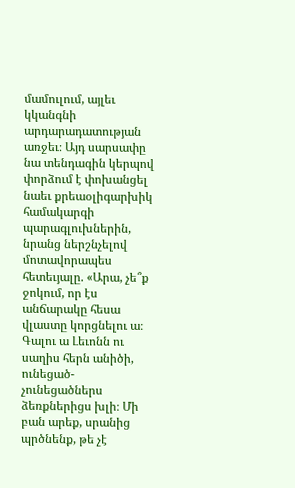մամուլում, այլեւ կկանգնի արդարադատության առջեւ։ Այդ սարսափը նա տենդագին կերպով փորձում է փոխանցել նաեւ քրեաօլիգարխիկ համակարգի պարագլուխներին, նրանց ներշնչելով մոտավորապես հետեւյալը. «Արա, չե՞ք ջոկում, որ էս անճարակը հեսա վլաստը կորցնելու ա։ Գալու ա Լեւոնն ու սաղիս հերն անիծի, ունեցած-չունեցածներս ձեռքներիցս խլի։ Մի բան արեք, սրանից պրծնենք, թե չէ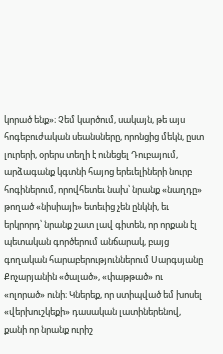կորած ենք»։ Չեմ կարծում, սակայն, թե այս հոգեբուժական սեանսները, որոնցից մեկն, ըստ լուրերի, օրերս տեղի է ունեցել Դուբայում, արձագանք կգտնի հայոց երեւելիների նուրբ հոգիներում, որովհետեւ նախ՝ նրանք «նաղդը» թողած «նիսիայի» ետեւից չեն ընկնի, եւ երկրորդ՝ նրանք շատ լավ գիտեն, որ որքան էլ պետական գործերում անճարակ, բայց գողական հարաբերություններում Սարգսյանը Քոչարյանին «ծալած», «փաթթած» ու «ոլորած» ունի։ Կներեք, որ ստիպված եմ խոսել «վերխուշկեքի» դասական լատիներենով, քանի որ նրանք ուրիշ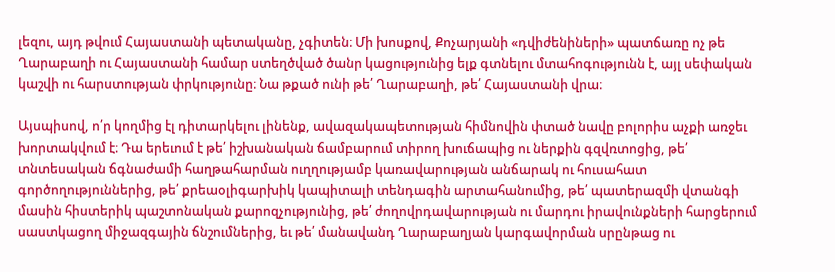լեզու, այդ թվում Հայաստանի պետականը, չգիտեն։ Մի խոսքով, Քոչարյանի «դվիժենիների» պատճառը ոչ թե Ղարաբաղի ու Հայաստանի համար ստեղծված ծանր կացությունից ելք գտնելու մտահոգությունն է, այլ սեփական կաշվի ու հարստության փրկությունը։ Նա թքած ունի թե՛ Ղարաբաղի, թե՛ Հայաստանի վրա։

Այսպիսով, ո՛ր կողմից էլ դիտարկելու լինենք, ավազակապետության հիմնովին փտած նավը բոլորիս աչքի առջեւ խորտակվում է։ Դա երեւում է թե՛ իշխանական ճամբարում տիրող խուճապից ու ներքին գզվռտոցից, թե՛ տնտեսական ճգնաժամի հաղթահարման ուղղությամբ կառավարության անճարակ ու հուսահատ գործողություններից, թե՛ քրեաօլիգարխիկ կապիտալի տենդագին արտահանումից, թե՛ պատերազմի վտանգի մասին հիստերիկ պաշտոնական քարոզչությունից, թե՛ ժողովրդավարության ու մարդու իրավունքների հարցերում սաստկացող միջազգային ճնշումներից, եւ թե՛ մանավանդ Ղարաբաղյան կարգավորման սրընթաց ու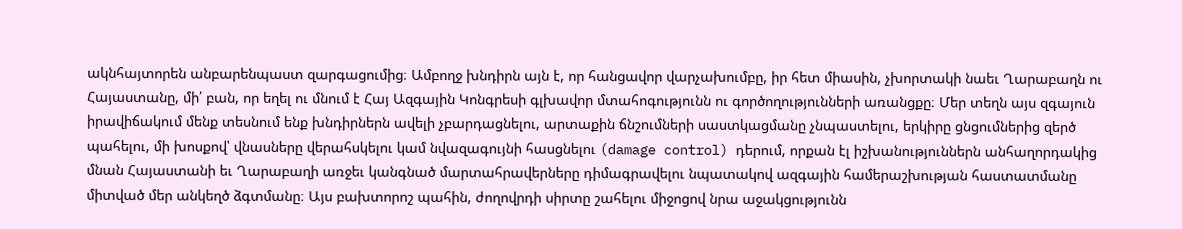ակնհայտորեն անբարենպաստ զարգացումից։ Ամբողջ խնդիրն այն է, որ հանցավոր վարչախումբը, իր հետ միասին, չխորտակի նաեւ Ղարաբաղն ու Հայաստանը, մի՛ բան, որ եղել ու մնում է Հայ Ազգային Կոնգրեսի գլխավոր մտահոգությունն ու գործողությունների առանցքը։ Մեր տեղն այս զգայուն իրավիճակում մենք տեսնում ենք խնդիրներն ավելի չբարդացնելու, արտաքին ճնշումների սաստկացմանը չնպաստելու, երկիրը ցնցումներից զերծ պահելու, մի խոսքով՝ վնասները վերահսկելու կամ նվազագույնի հասցնելու (damage control) դերում, որքան էլ իշխանություններն անհաղորդակից մնան Հայաստանի եւ Ղարաբաղի առջեւ կանգնած մարտահրավերները դիմագրավելու նպատակով ազգային համերաշխության հաստատմանը միտված մեր անկեղծ ձգտմանը։ Այս բախտորոշ պահին, ժողովրդի սիրտը շահելու միջոցով նրա աջակցությունն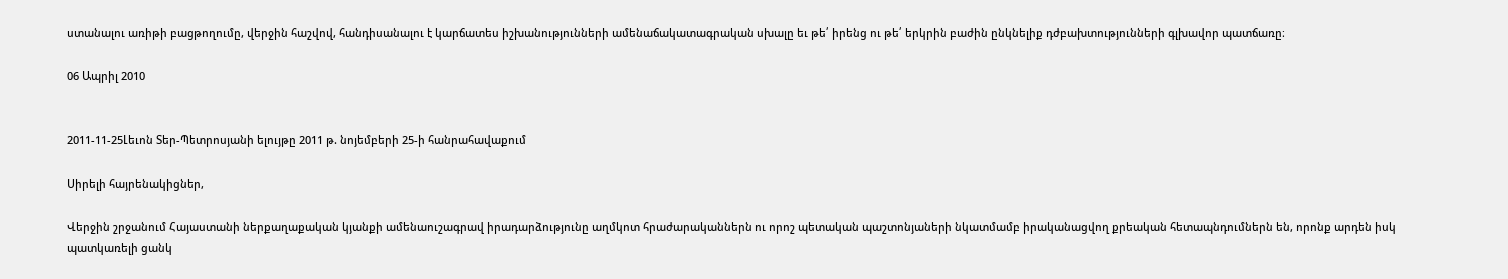ստանալու առիթի բացթողումը, վերջին հաշվով, հանդիսանալու է կարճատես իշխանությունների ամենաճակատագրական սխալը եւ թե՛ իրենց ու թե՛ երկրին բաժին ընկնելիք դժբախտությունների գլխավոր պատճառը։

06 Ապրիլ 2010


2011-11-25Լեւոն Տեր-Պետրոսյանի ելույթը 2011 թ. նոյեմբերի 25-ի հանրահավաքում

Սիրելի հայրենակիցներ,

Վերջին շրջանում Հայաստանի ներքաղաքական կյանքի ամենաուշագրավ իրադարձությունը աղմկոտ հրաժարականներն ու որոշ պետական պաշտոնյաների նկատմամբ իրականացվող քրեական հետապնդումներն են, որոնք արդեն իսկ պատկառելի ցանկ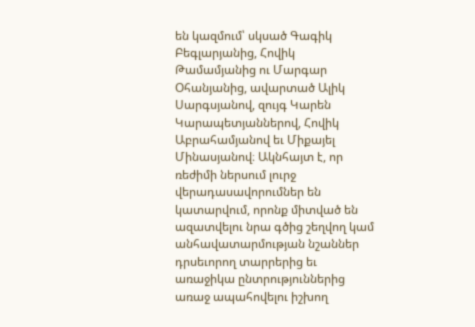են կազմում՝ սկսած Գագիկ Բեգլարյանից, Հովիկ Թամամյանից ու Մարգար Օհանյանից, ավարտած Ալիկ Սարգսյանով, զույգ Կարեն Կարապետյաններով, Հովիկ Աբրահամյանով եւ Միքայել Մինասյանով։ Ակնհայտ է, որ ռեժիմի ներսում լուրջ վերադասավորումներ են կատարվում, որոնք միտված են ազատվելու նրա գծից շեղվող կամ անհավատարմության նշաններ դրսեւորող տարրերից եւ առաջիկա ընտրություններից առաջ ապահովելու իշխող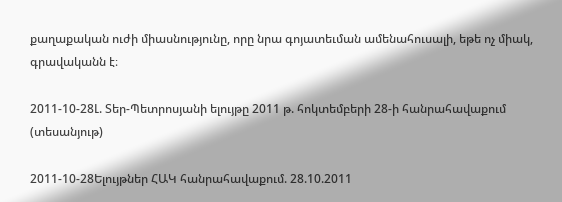քաղաքական ուժի միասնությունը, որը նրա գոյատեւման ամենահուսալի, եթե ոչ միակ, գրավականն է։

2011-10-28Լ. Տեր-Պետրոսյանի ելույթը 2011 թ. հոկտեմբերի 28-ի հանրահավաքում (տեսանյութ)

2011-10-28Ելույթներ ՀԱԿ հանրահավաքում. 28.10.2011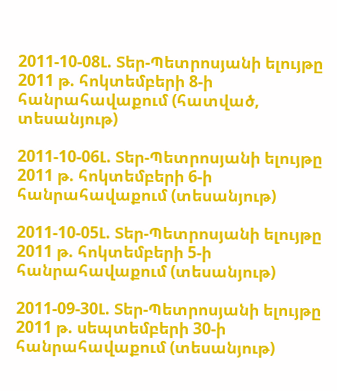2011-10-08Լ. Տեր-Պետրոսյանի ելույթը 2011 թ. հոկտեմբերի 8-ի հանրահավաքում (հատված, տեսանյութ)

2011-10-06Լ. Տեր-Պետրոսյանի ելույթը 2011 թ. հոկտեմբերի 6-ի հանրահավաքում (տեսանյութ)

2011-10-05Լ. Տեր-Պետրոսյանի ելույթը 2011 թ. հոկտեմբերի 5-ի հանրահավաքում (տեսանյութ)

2011-09-30Լ. Տեր-Պետրոսյանի ելույթը 2011 թ. սեպտեմբերի 30-ի հանրահավաքում (տեսանյութ)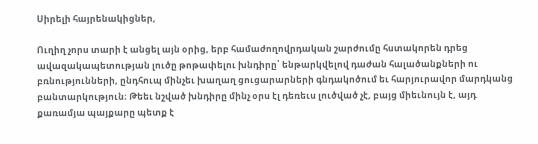Սիրելի հայրենակիցներ,

Ուղիղ չորս տարի է անցել այն օրից, երբ համաժողովրդական շարժումը հստակորեն դրեց ավազակապետության լուծը թոթափելու խնդիրը՝ ենթարկվելով դաժան հալածանքների ու բռնությունների, ընդհուպ մինչեւ խաղաղ ցուցարարների գնդակոծում եւ հարյուրավոր մարդկանց բանտարկություն։ Թեեւ նշված խնդիրը մինչ օրս էլ դեռեւս լուծված չէ, բայց միեւնույն է, այդ քառամյա պայքարը պետք է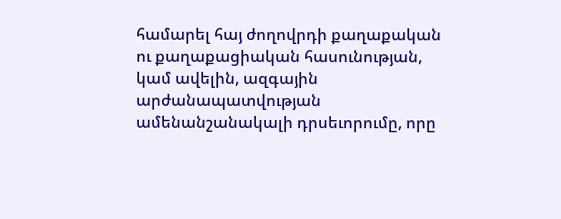համարել հայ ժողովրդի քաղաքական ու քաղաքացիական հասունության, կամ ավելին, ազգային արժանապատվության ամենանշանակալի դրսեւորումը, որը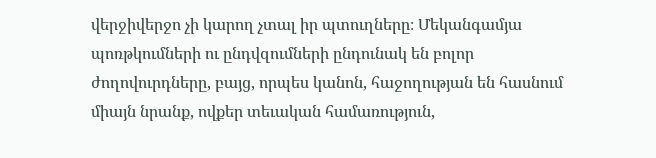վերջիվերջո չի կարող չտալ իր պտուղները։ Մեկանգամյա պոռթկումների ու ընդվզումների ընդունակ են բոլոր ժողովուրդները, բայց, որպես կանոն, հաջողության են հասնում միայն նրանք, ովքեր տեւական համառություն,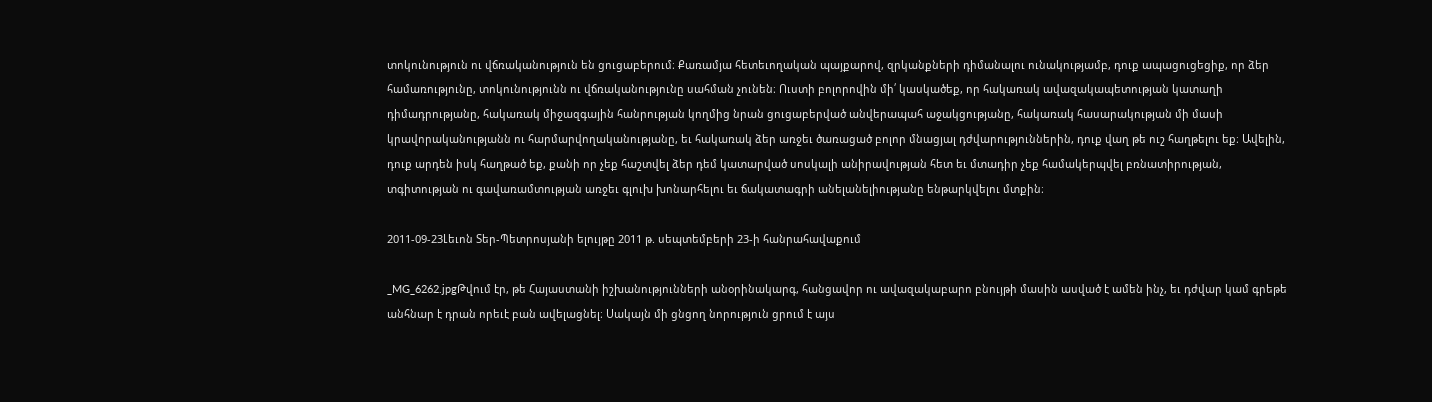տոկունություն ու վճռականություն են ցուցաբերում։ Քառամյա հետեւողական պայքարով, զրկանքների դիմանալու ունակությամբ, դուք ապացուցեցիք, որ ձեր համառությունը, տոկունությունն ու վճռականությունը սահման չունեն։ Ուստի բոլորովին մի՛ կասկածեք, որ հակառակ ավազակապետության կատաղի դիմադրությանը, հակառակ միջազգային հանրության կողմից նրան ցուցաբերված անվերապահ աջակցությանը, հակառակ հասարակության մի մասի կրավորականությանն ու հարմարվողականությանը, եւ հակառակ ձեր առջեւ ծառացած բոլոր մնացյալ դժվարություններին, դուք վաղ թե ուշ հաղթելու եք։ Ավելին, դուք արդեն իսկ հաղթած եք, քանի որ չեք հաշտվել ձեր դեմ կատարված սոսկալի անիրավության հետ եւ մտադիր չեք համակերպվել բռնատիրության, տգիտության ու գավառամտության առջեւ գլուխ խոնարհելու եւ ճակատագրի անելանելիությանը ենթարկվելու մտքին։

2011-09-23Լեւոն Տեր-Պետրոսյանի ելույթը 2011 թ. սեպտեմբերի 23-ի հանրահավաքում

_MG_6262.jpgԹվում էր, թե Հայաստանի իշխանությունների անօրինակարգ, հանցավոր ու ավազակաբարո բնույթի մասին ասված է ամեն ինչ, եւ դժվար կամ գրեթե անհնար է դրան որեւէ բան ավելացնել։ Սակայն մի ցնցող նորություն ցրում է այս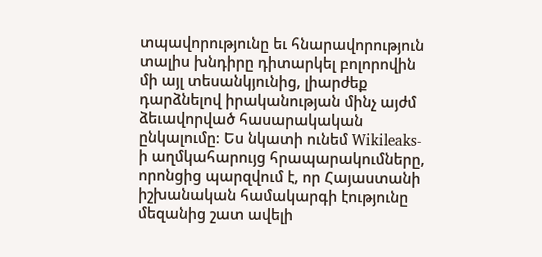տպավորությունը եւ հնարավորություն տալիս խնդիրը դիտարկել բոլորովին մի այլ տեսանկյունից, լիարժեք դարձնելով իրականության մինչ այժմ ձեւավորված հասարակական ընկալումը։ Ես նկատի ունեմ Wikileaks-ի աղմկահարույց հրապարակումները, որոնցից պարզվում է, որ Հայաստանի իշխանական համակարգի էությունը մեզանից շատ ավելի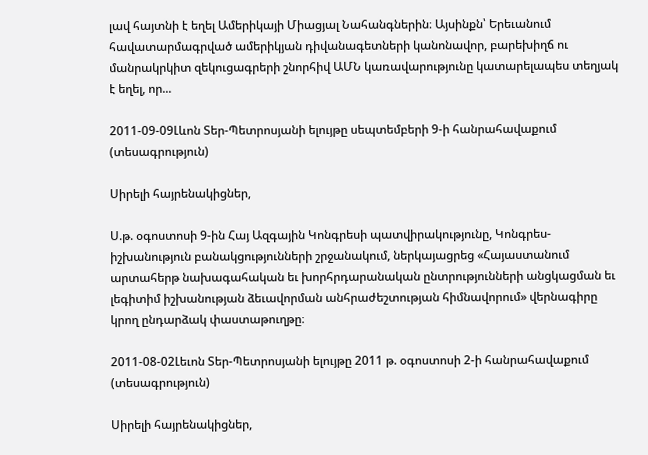լավ հայտնի է եղել Ամերիկայի Միացյալ Նահանգներին։ Այսինքն՝ Երեւանում հավատարմագրված ամերիկյան դիվանագետների կանոնավոր, բարեխիղճ ու մանրակրկիտ զեկուցագրերի շնորհիվ ԱՄՆ կառավարությունը կատարելապես տեղյակ է եղել, որ...

2011-09-09Լևոն Տեր-Պետրոսյանի ելույթը սեպտեմբերի 9-ի հանրահավաքում (տեսագրություն)

Սիրելի հայրենակիցներ,

Ս.թ. օգոստոսի 9-ին Հայ Ազգային Կոնգրեսի պատվիրակությունը, Կոնգրես-իշխանություն բանակցությունների շրջանակում, ներկայացրեց «Հայաստանում արտահերթ նախագահական եւ խորհրդարանական ընտրությունների անցկացման եւ լեգիտիմ իշխանության ձեւավորման անհրաժեշտության հիմնավորում» վերնագիրը կրող ընդարձակ փաստաթուղթը։

2011-08-02Լեւոն Տեր-Պետրոսյանի ելույթը 2011 թ. օգոստոսի 2-ի հանրահավաքում (տեսագրություն)

Սիրելի հայրենակիցներ,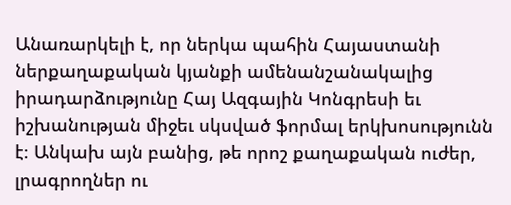Անառարկելի է, որ ներկա պահին Հայաստանի ներքաղաքական կյանքի ամենանշանակալից իրադարձությունը Հայ Ազգային Կոնգրեսի եւ իշխանության միջեւ սկսված ֆորմալ երկխոսությունն է։ Անկախ այն բանից, թե որոշ քաղաքական ուժեր, լրագրողներ ու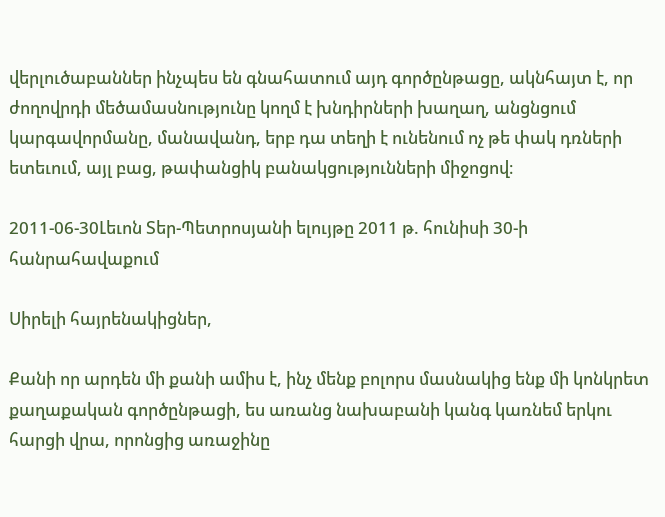վերլուծաբաններ ինչպես են գնահատում այդ գործընթացը, ակնհայտ է, որ ժողովրդի մեծամասնությունը կողմ է խնդիրների խաղաղ, անցնցում կարգավորմանը, մանավանդ, երբ դա տեղի է ունենում ոչ թե փակ դռների ետեւում, այլ բաց, թափանցիկ բանակցությունների միջոցով։

2011-06-30Լեւոն Տեր-Պետրոսյանի ելույթը 2011 թ. հունիսի 30-ի հանրահավաքում

Սիրելի հայրենակիցներ,

Քանի որ արդեն մի քանի ամիս է, ինչ մենք բոլորս մասնակից ենք մի կոնկրետ քաղաքական գործընթացի, ես առանց նախաբանի կանգ կառնեմ երկու հարցի վրա, որոնցից առաջինը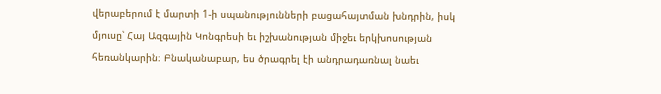վերաբերում է մարտի 1-ի սպանությունների բացահայտման խնդրին, իսկ մյուսը՝ Հայ Ազգային Կոնգրեսի եւ իշխանության միջեւ երկխոսության հեռանկարին։ Բնականաբար, ես ծրագրել էի անդրադառնալ նաեւ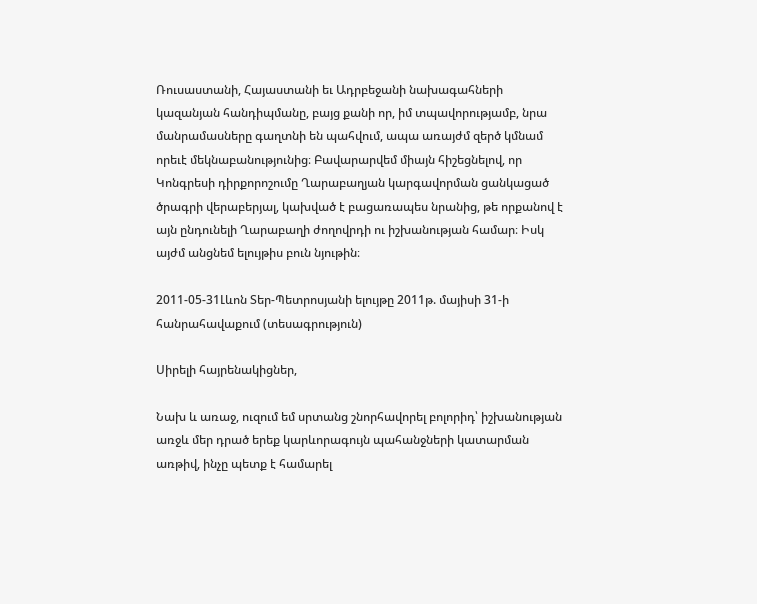Ռուսաստանի, Հայաստանի եւ Ադրբեջանի նախագահների կազանյան հանդիպմանը, բայց քանի որ, իմ տպավորությամբ, նրա մանրամասները գաղտնի են պահվում, ապա առայժմ զերծ կմնամ որեւէ մեկնաբանությունից։ Բավարարվեմ միայն հիշեցնելով, որ Կոնգրեսի դիրքորոշումը Ղարաբաղյան կարգավորման ցանկացած ծրագրի վերաբերյալ, կախված է բացառապես նրանից, թե որքանով է այն ընդունելի Ղարաբաղի ժողովրդի ու իշխանության համար։ Իսկ այժմ անցնեմ ելույթիս բուն նյութին։

2011-05-31Լևոն Տեր-Պետրոսյանի ելույթը 2011թ. մայիսի 31-ի հանրահավաքում (տեսագրություն)

Սիրելի հայրենակիցներ,

Նախ և առաջ, ուզում եմ սրտանց շնորհավորել բոլորիդ՝ իշխանության առջև մեր դրած երեք կարևորագույն պահանջների կատարման առթիվ, ինչը պետք է համարել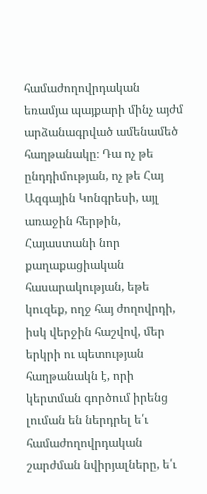համաժողովրդական եռամյա պայքարի մինչ այժմ արձանագրված ամենամեծ հաղթանակը։ Դա ոչ թե ընդդիմության, ոչ թե Հայ Ազգային Կոնգրեսի, այլ առաջին հերթին, Հայաստանի նոր քաղաքացիական հասարակության, եթե կուզեք, ողջ հայ ժողովրդի, իսկ վերջին հաշվով, մեր երկրի ու պետության հաղթանակն է, որի կերտման գործում իրենց լուման են ներդրել ե՛ւ համաժողովրդական շարժման նվիրյալները, ե՛ւ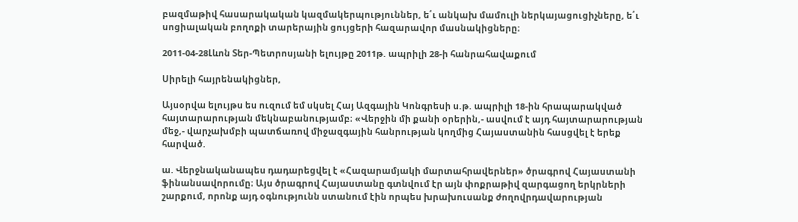բազմաթիվ հասարակական կազմակերպություններ, ե՛ւ անկախ մամուլի ներկայացուցիչները, ե՛ւ սոցիալական բողոքի տարերային ցույցերի հազարավոր մասնակիցները։

2011-04-28Լևոն Տեր-Պետրոսյանի ելույթը 2011թ. ապրիլի 28-ի հանրահավաքում

Սիրելի հայրենակիցներ,

Այսօրվա ելույթս ես ուզում եմ սկսել Հայ Ազգային Կոնգրեսի ս.թ. ապրիլի 18-ին հրապարակված հայտարարության մեկնաբանությամբ։ «Վերջին մի քանի օրերին,- ասվում է այդ հայտարարության մեջ,- վարչախմբի պատճառով միջազգային հանրության կողմից Հայաստանին հասցվել է երեք հարված.

ա. Վերջնականապես դադարեցվել է «Հազարամյակի մարտահրավերներ» ծրագրով Հայաստանի ֆինանսավորումը։ Այս ծրագրով Հայաստանը գտնվում էր այն փոքրաթիվ զարգացող երկրների շարքում, որոնք այդ օգնությունն ստանում էին որպես խրախուսանք ժողովրդավարության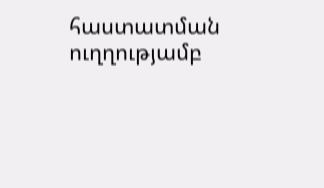հաստատման ուղղությամբ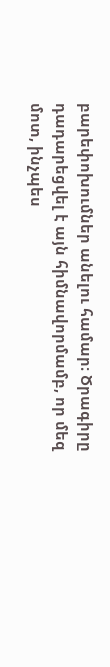բարեփոխումներ անելու համար։ Ծրագիրը դադարեցվել է այն հիմնավորմամբ, որ մեզ մոտ, ինչպես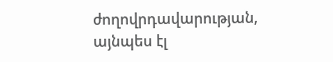ժողովրդավարության, այնպես էլ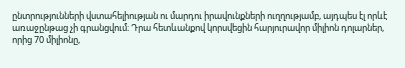ընտրությունների վստահելիության ու մարդու իրավունքների ուղղությամբ, այդպես էլ որևէ առաջընթաց չի գրանցվում։ Դրա հետևանքով կորսվեցին հարյուրավոր միլիոն դոլարներ, որից 70 միլիոնը,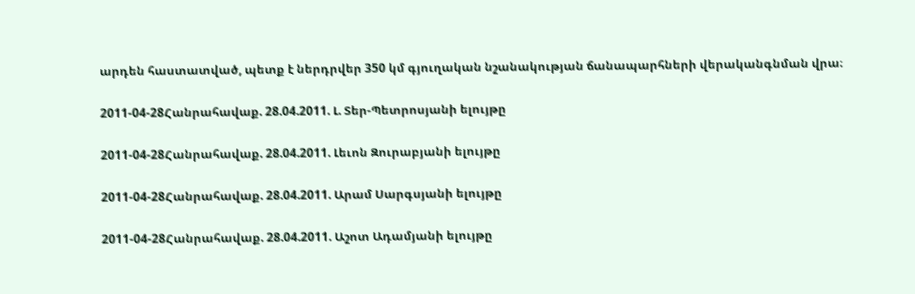արդեն հաստատված, պետք է ներդրվեր 350 կմ գյուղական նշանակության ճանապարհների վերականգնման վրա։

2011-04-28Հանրահավաք. 28.04.2011. Լ. Տեր-Պետրոսյանի ելույթը

2011-04-28Հանրահավաք. 28.04.2011. Լեւոն Զուրաբյանի ելույթը

2011-04-28Հանրահավաք. 28.04.2011. Արամ Սարգսյանի ելույթը

2011-04-28Հանրահավաք. 28.04.2011. Աշոտ Ադամյանի ելույթը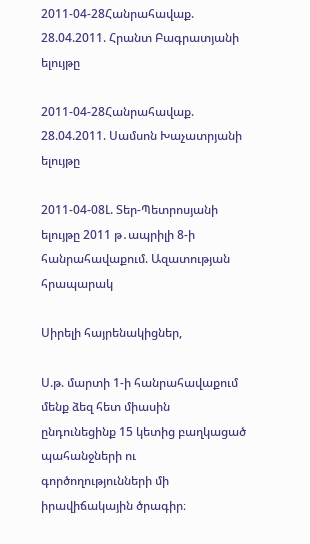2011-04-28Հանրահավաք. 28.04.2011. Հրանտ Բագրատյանի ելույթը

2011-04-28Հանրահավաք. 28.04.2011. Սամսոն Խաչատրյանի ելույթը

2011-04-08Լ. Տեր-Պետրոսյանի ելույթը 2011 թ․ապրիլի 8-ի հանրահավաքում. Ազատության հրապարակ

Սիրելի հայրենակիցներ,

Ս.թ. մարտի 1-ի հանրահավաքում մենք ձեզ հետ միասին ընդունեցինք 15 կետից բաղկացած պահանջների ու գործողությունների մի իրավիճակային ծրագիր։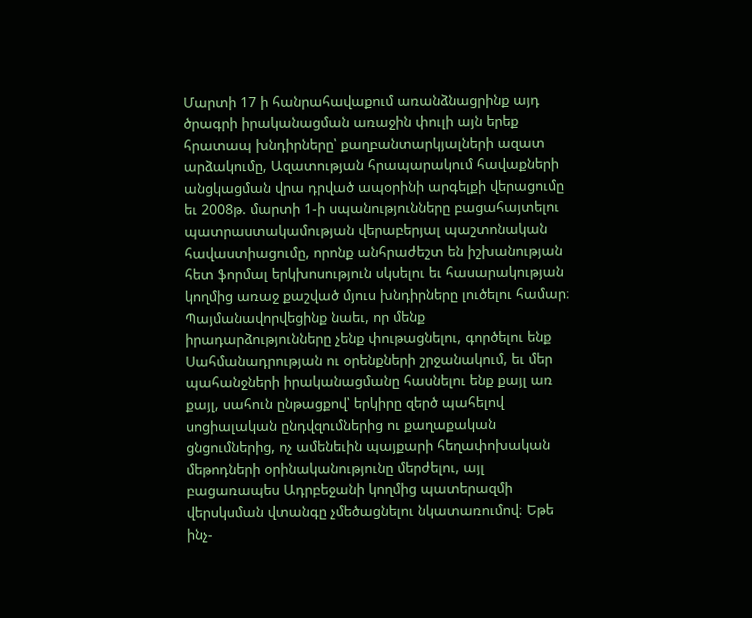Մարտի 17 ի հանրահավաքում առանձնացրինք այդ ծրագրի իրականացման առաջին փուլի այն երեք հրատապ խնդիրները՝ քաղբանտարկյալների ազատ արձակումը, Ազատության հրապարակում հավաքների անցկացման վրա դրված ապօրինի արգելքի վերացումը եւ 2008թ. մարտի 1-ի սպանությունները բացահայտելու պատրաստակամության վերաբերյալ պաշտոնական հավաստիացումը, որոնք անհրաժեշտ են իշխանության հետ ֆորմալ երկխոսություն սկսելու եւ հասարակության կողմից առաջ քաշված մյուս խնդիրները լուծելու համար։ Պայմանավորվեցինք նաեւ, որ մենք իրադարձությունները չենք փութացնելու, գործելու ենք Սահմանադրության ու օրենքների շրջանակում, եւ մեր պահանջների իրականացմանը հասնելու ենք քայլ առ քայլ, սահուն ընթացքով՝ երկիրը զերծ պահելով սոցիալական ընդվզումներից ու քաղաքական ցնցումներից, ոչ ամենեւին պայքարի հեղափոխական մեթոդների օրինականությունը մերժելու, այլ բացառապես Ադրբեջանի կողմից պատերազմի վերսկսման վտանգը չմեծացնելու նկատառումով։ Եթե ինչ-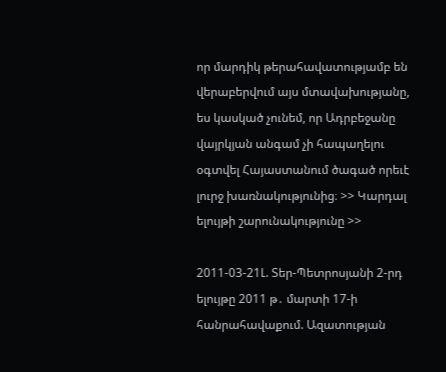որ մարդիկ թերահավատությամբ են վերաբերվում այս մտավախությանը, ես կասկած չունեմ, որ Ադրբեջանը վայրկյան անգամ չի հապաղելու օգտվել Հայաստանում ծագած որեւէ լուրջ խառնակությունից։ >> Կարդալ ելույթի շարունակությունը >>

2011-03-21Լ. Տեր-Պետրոսյանի 2-րդ ելույթը 2011 թ․ մարտի 17-ի հանրահավաքում. Ազատության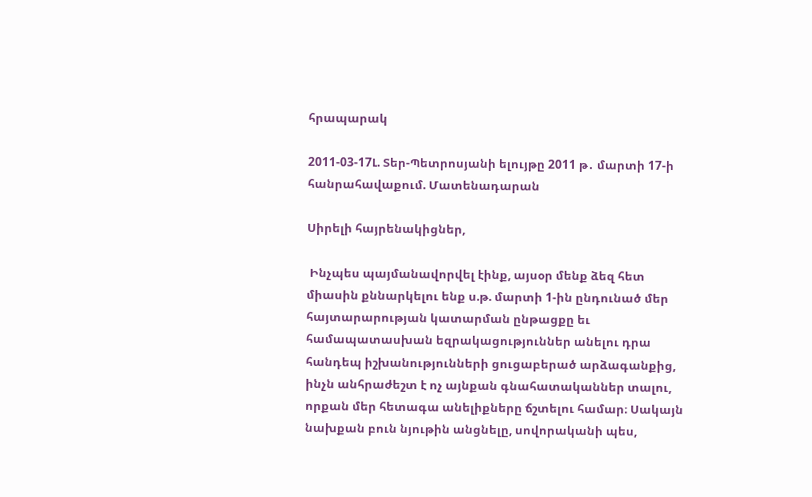հրապարակ

2011-03-17Լ. Տեր-Պետրոսյանի ելույթը 2011 թ․ մարտի 17-ի հանրահավաքում. Մատենադարան

Սիրելի հայրենակիցներ,

 Ինչպես պայմանավորվել էինք, այսօր մենք ձեզ հետ միասին քննարկելու ենք ս.թ. մարտի 1-ին ընդունած մեր հայտարարության կատարման ընթացքը եւ համապատասխան եզրակացություններ անելու դրա հանդեպ իշխանությունների ցուցաբերած արձագանքից, ինչն անհրաժեշտ է ոչ այնքան գնահատականներ տալու, որքան մեր հետագա անելիքները ճշտելու համար։ Սակայն նախքան բուն նյութին անցնելը, սովորականի պես,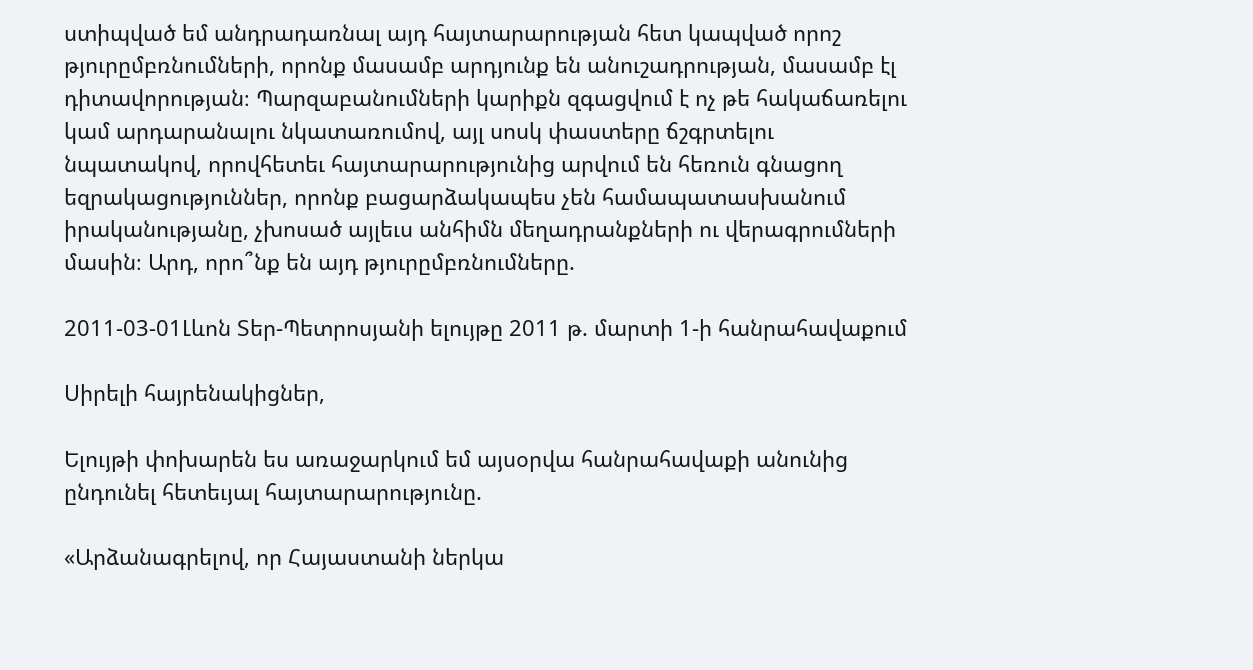ստիպված եմ անդրադառնալ այդ հայտարարության հետ կապված որոշ թյուրըմբռնումների, որոնք մասամբ արդյունք են անուշադրության, մասամբ էլ դիտավորության։ Պարզաբանումների կարիքն զգացվում է ոչ թե հակաճառելու կամ արդարանալու նկատառումով, այլ սոսկ փաստերը ճշգրտելու նպատակով, որովհետեւ հայտարարությունից արվում են հեռուն գնացող եզրակացություններ, որոնք բացարձակապես չեն համապատասխանում իրականությանը, չխոսած այլեւս անհիմն մեղադրանքների ու վերագրումների մասին։ Արդ, որո՞նք են այդ թյուրըմբռնումները.

2011-03-01Լևոն Տեր-Պետրոսյանի ելույթը 2011 թ. մարտի 1-ի հանրահավաքում

Սիրելի հայրենակիցներ,

Ելույթի փոխարեն ես առաջարկում եմ այսօրվա հանրահավաքի անունից ընդունել հետեւյալ հայտարարությունը.

«Արձանագրելով, որ Հայաստանի ներկա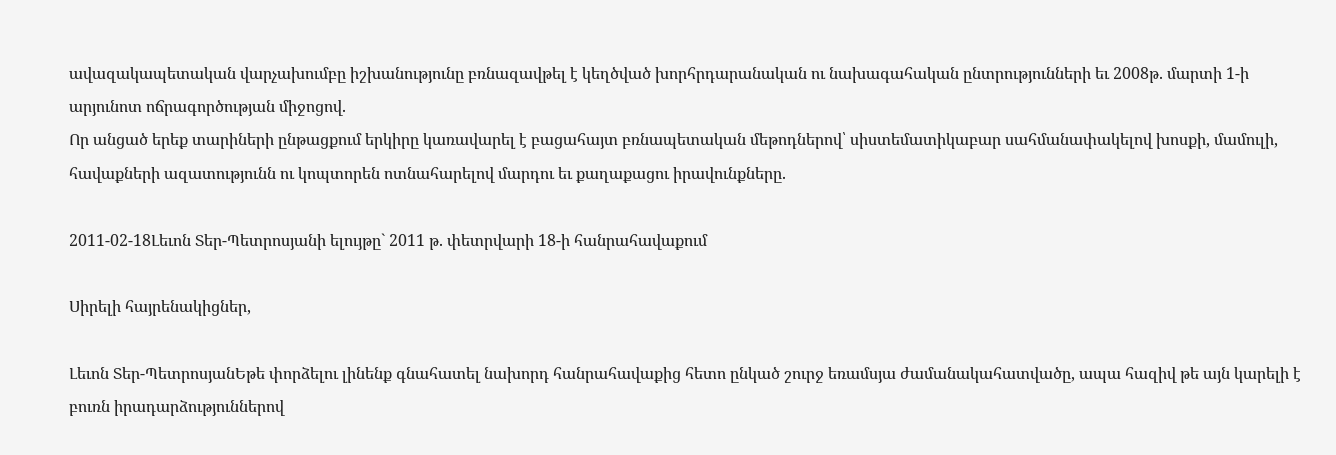ավազակապետական վարչախումբը իշխանությունը բռնազավթել է կեղծված խորհրդարանական ու նախագահական ընտրությունների եւ 2008թ. մարտի 1-ի արյունոտ ոճրագործության միջոցով.
Որ անցած երեք տարիների ընթացքում երկիրը կառավարել է բացահայտ բռնապետական մեթոդներով՝ սիստեմատիկաբար սահմանափակելով խոսքի, մամուլի, հավաքների ազատությունն ու կոպտորեն ոտնահարելով մարդու եւ քաղաքացու իրավունքները.

2011-02-18Լեւոն Տեր-Պետրոսյանի ելույթը` 2011 թ. փետրվարի 18-ի հանրահավաքում

Սիրելի հայրենակիցներ,

Լեւոն Տեր-ՊետրոսյանԵթե փորձելու լինենք գնահատել նախորդ հանրահավաքից հետո ընկած շուրջ եռամսյա ժամանակահատվածը, ապա հազիվ թե այն կարելի է բուռն իրադարձություններով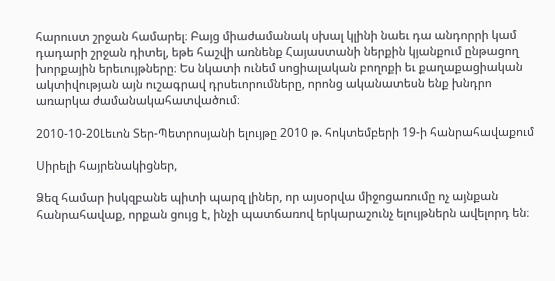հարուստ շրջան համարել։ Բայց միաժամանակ սխալ կլինի նաեւ դա անդորրի կամ դադարի շրջան դիտել, եթե հաշվի առնենք Հայաստանի ներքին կյանքում ընթացող խորքային երեւույթները։ Ես նկատի ունեմ սոցիալական բողոքի եւ քաղաքացիական ակտիվության այն ուշագրավ դրսեւորումները, որոնց ականատեսն ենք խնդրո առարկա ժամանակահատվածում։

2010-10-20Լեւոն Տեր-Պետրոսյանի ելույթը 2010 թ. հոկտեմբերի 19-ի հանրահավաքում

Սիրելի հայրենակիցներ,

Ձեզ համար իսկզբանե պիտի պարզ լիներ, որ այսօրվա միջոցառումը ոչ այնքան հանրահավաք, որքան ցույց է, ինչի պատճառով երկարաշունչ ելույթներն ավելորդ են։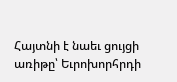Հայտնի է նաեւ ցույցի առիթը՝ Եւրոխորհրդի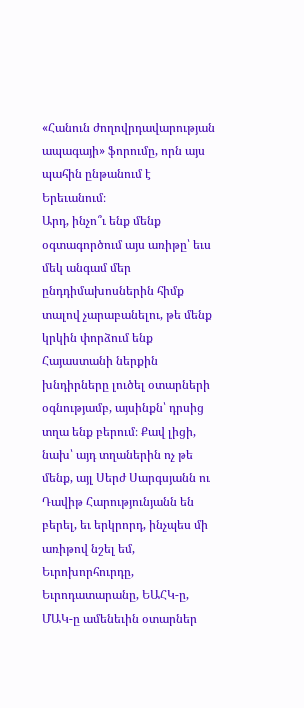«Հանուն ժողովրդավարության ապագայի» ֆորումը, որն այս պահին ընթանում է Երեւանում։
Արդ, ինչո՞ւ ենք մենք օգտագործում այս առիթը՝ եւս մեկ անգամ մեր ընդդիմախոսներին հիմք տալով չարաբանելու, թե մենք կրկին փորձում ենք Հայաստանի ներքին խնդիրները լուծել օտարների օգնությամբ, այսինքն՝ դրսից տղա ենք բերում։ Քավ լիցի, նախ՝ այդ տղաներին ոչ թե մենք, այլ Սերժ Սարգսյանն ու Դավիթ Հարությունյանն են բերել, եւ երկրորդ, ինչպես մի առիթով նշել եմ, Եւրոխորհուրդը, Եւրոդատարանը, ԵԱՀԿ-ը, ՄԱԿ-ը ամենեւին օտարներ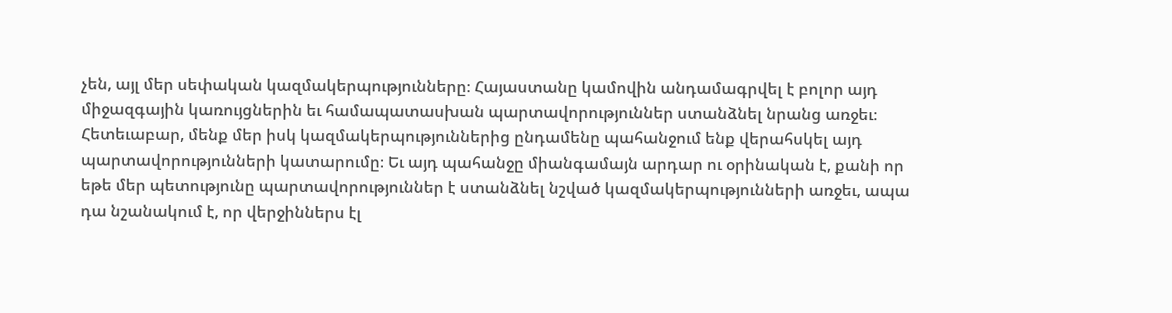չեն, այլ մեր սեփական կազմակերպությունները։ Հայաստանը կամովին անդամագրվել է բոլոր այդ միջազգային կառույցներին եւ համապատասխան պարտավորություններ ստանձնել նրանց առջեւ։ Հետեւաբար, մենք մեր իսկ կազմակերպություններից ընդամենը պահանջում ենք վերահսկել այդ պարտավորությունների կատարումը։ Եւ այդ պահանջը միանգամայն արդար ու օրինական է, քանի որ եթե մեր պետությունը պարտավորություններ է ստանձնել նշված կազմակերպությունների առջեւ, ապա դա նշանակում է, որ վերջիններս էլ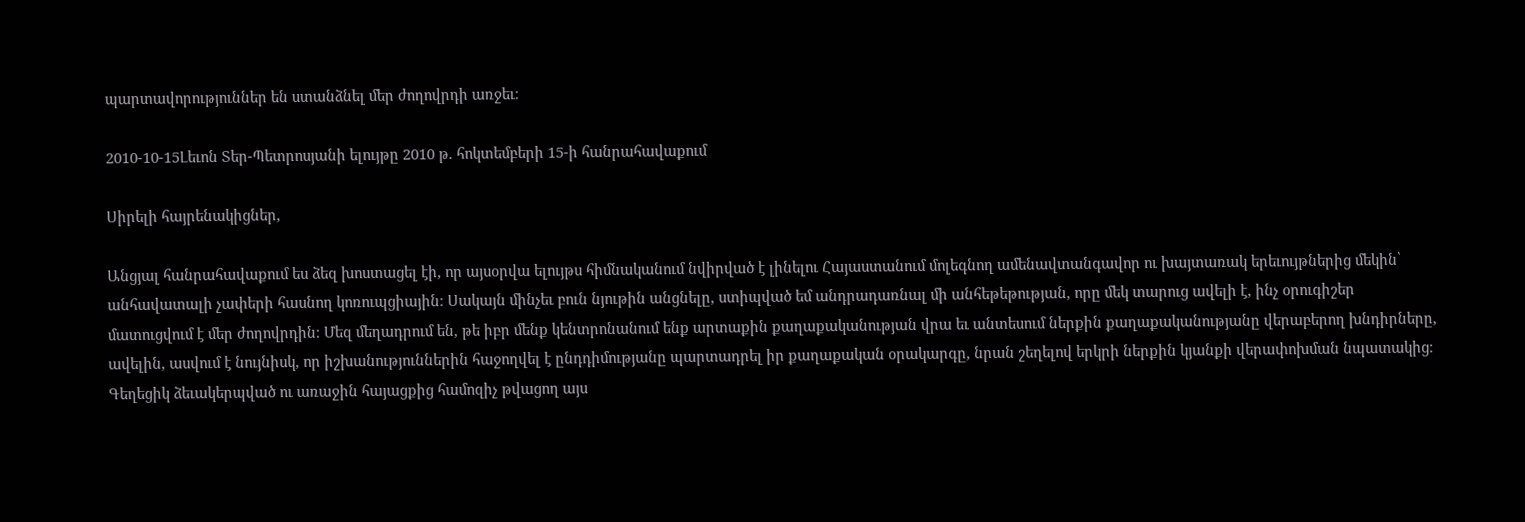պարտավորություններ են ստանձնել մեր ժողովրդի առջեւ։

2010-10-15Լեւոն Տեր-Պետրոսյանի ելույթը 2010 թ. հոկտեմբերի 15-ի հանրահավաքում

Սիրելի հայրենակիցներ,

Անցյալ հանրահավաքում ես ձեզ խոստացել էի, որ այսօրվա ելույթս հիմնականում նվիրված է լինելու Հայաստանում մոլեգնող ամենավտանգավոր ու խայտառակ երեւույթներից մեկին՝ անհավատալի չափերի հասնող կոռուպցիային։ Սակայն մինչեւ բուն նյութին անցնելը, ստիպված եմ անդրադառնալ մի անհեթեթության, որը մեկ տարուց ավելի է, ինչ օրուգիշեր մատուցվում է մեր ժողովրդին։ Մեզ մեղադրում են, թե իբր մենք կենտրոնանում ենք արտաքին քաղաքականության վրա եւ անտեսում ներքին քաղաքականությանը վերաբերող խնդիրները, ավելին, ասվում է նույնիսկ, որ իշխանություններին հաջողվել է ընդդիմությանը պարտադրել իր քաղաքական օրակարգը, նրան շեղելով երկրի ներքին կյանքի վերափոխման նպատակից։ Գեղեցիկ ձեւակերպված ու առաջին հայացքից համոզիչ թվացող այս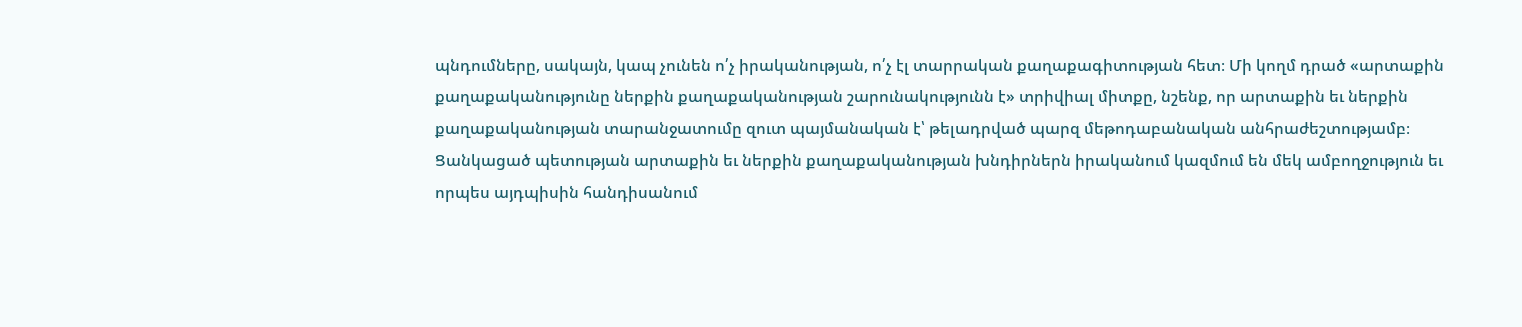պնդումները, սակայն, կապ չունեն ո՛չ իրականության, ո՛չ էլ տարրական քաղաքագիտության հետ։ Մի կողմ դրած «արտաքին քաղաքականությունը ներքին քաղաքականության շարունակությունն է» տրիվիալ միտքը, նշենք, որ արտաքին եւ ներքին քաղաքականության տարանջատումը զուտ պայմանական է՝ թելադրված պարզ մեթոդաբանական անհրաժեշտությամբ։ Ցանկացած պետության արտաքին եւ ներքին քաղաքականության խնդիրներն իրականում կազմում են մեկ ամբողջություն եւ որպես այդպիսին հանդիսանում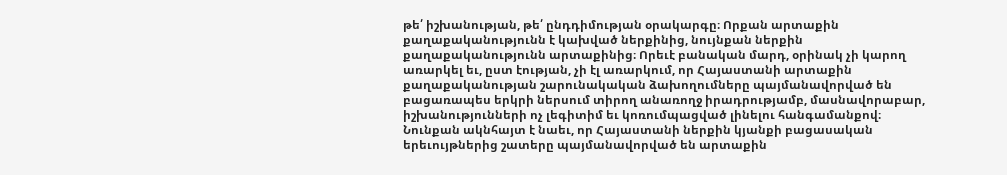թե՛ իշխանության, թե՛ ընդդիմության օրակարգը։ Որքան արտաքին քաղաքականությունն է կախված ներքինից, նույնքան ներքին  քաղաքականությունն արտաքինից։ Որեւէ բանական մարդ, օրինակ չի կարող առարկել եւ, ըստ էության, չի էլ առարկում, որ Հայաստանի արտաքին քաղաքականության շարունակական ձախողումները պայմանավորված են բացառապես երկրի ներսում տիրող անառողջ իրադրությամբ, մասնավորաբար, իշխանությունների ոչ լեգիտիմ եւ կոռումպացված լինելու հանգամանքով։ Նունքան ակնհայտ է նաեւ, որ Հայաստանի ներքին կյանքի բացասական երեւույթներից շատերը պայմանավորված են արտաքին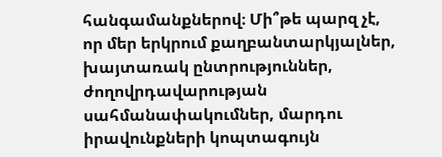հանգամանքներով։ Մի՞թե պարզ չէ, որ մեր երկրում քաղբանտարկյալներ, խայտառակ ընտրություններ, ժողովրդավարության սահմանափակումներ, մարդու իրավունքների կոպտագույն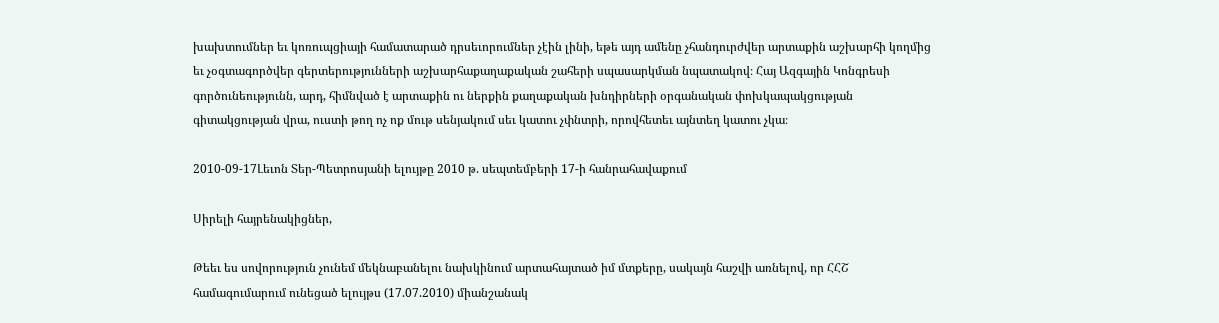խախտումներ եւ կոռուպցիայի համատարած դրսեւորումներ չէին լինի, եթե այդ ամենը չհանդուրժվեր արտաքին աշխարհի կողմից եւ չօգտագործվեր գերտերությունների աշխարհաքաղաքական շահերի սպասարկման նպատակով։ Հայ Ազգային Կոնգրեսի գործունեությունն, արդ, հիմնված է արտաքին ու ներքին քաղաքական խնդիրների օրգանական փոխկապակցության գիտակցության վրա, ուստի թող ոչ ոք մութ սենյակում սեւ կատու չփնտրի, որովհետեւ այնտեղ կատու չկա։

2010-09-17Լեւոն Տեր-Պետրոսյանի ելույթը 2010 թ. սեպտեմբերի 17-ի հանրահավաքում

Սիրելի հայրենակիցներ,

Թեեւ ես սովորություն չունեմ մեկնաբանելու նախկինում արտահայտած իմ մտքերը, սակայն հաշվի առնելով, որ ՀՀՇ համագումարում ունեցած ելույթս (17.07.2010) միանշանակ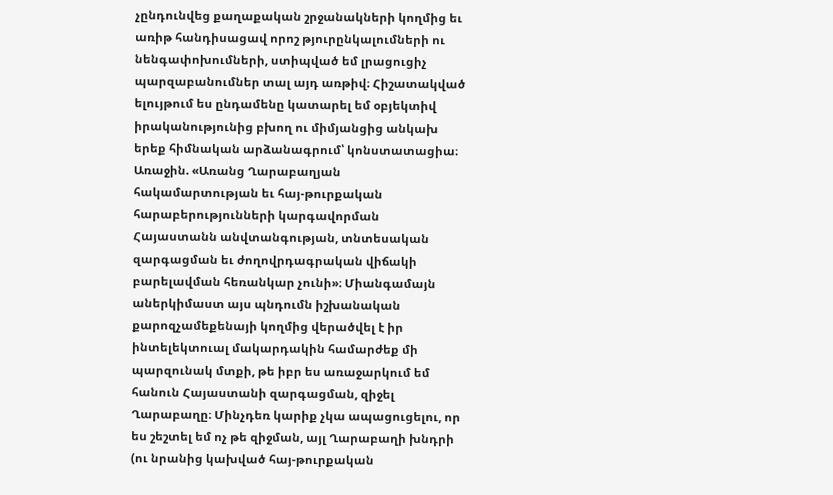չընդունվեց քաղաքական շրջանակների կողմից եւ առիթ հանդիսացավ որոշ թյուրընկալումների ու նենգափոխումների, ստիպված եմ լրացուցիչ պարզաբանումներ տալ այդ առթիվ։ Հիշատակված ելույթում ես ընդամենը կատարել եմ օբյեկտիվ իրականությունից բխող ու միմյանցից անկախ երեք հիմնական արձանագրում՝ կոնստատացիա։
Առաջին. «Առանց Ղարաբաղյան հակամարտության եւ հայ-թուրքական հարաբերությունների կարգավորման Հայաստանն անվտանգության, տնտեսական զարգացման եւ ժողովրդագրական վիճակի բարելավման հեռանկար չունի»։ Միանգամայն աներկիմաստ այս պնդումն իշխանական քարոզչամեքենայի կողմից վերածվել է իր ինտելեկտուալ մակարդակին համարժեք մի պարզունակ մտքի, թե իբր ես առաջարկում եմ հանուն Հայաստանի զարգացման, զիջել Ղարաբաղը։ Մինչդեռ կարիք չկա ապացուցելու, որ ես շեշտել եմ ոչ թե զիջման, այլ Ղարաբաղի խնդրի (ու նրանից կախված հայ-թուրքական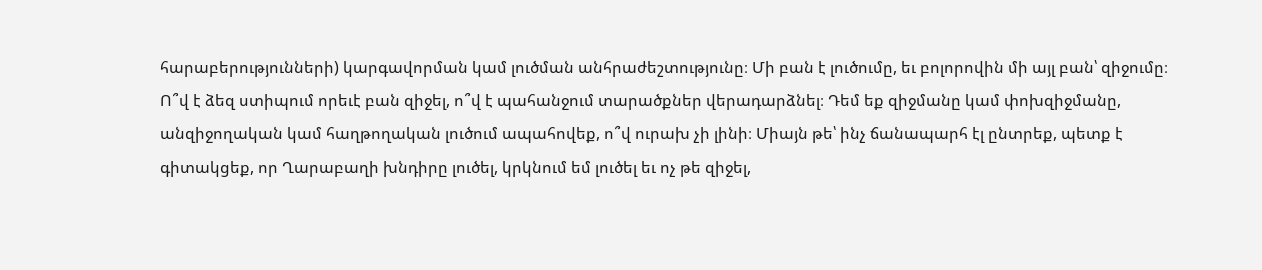հարաբերությունների) կարգավորման կամ լուծման անհրաժեշտությունը։ Մի բան է լուծումը, եւ բոլորովին մի այլ բան՝ զիջումը։ Ո՞վ է ձեզ ստիպում որեւէ բան զիջել, ո՞վ է պահանջում տարածքներ վերադարձնել։ Դեմ եք զիջմանը կամ փոխզիջմանը, անզիջողական կամ հաղթողական լուծում ապահովեք, ո՞վ ուրախ չի լինի։ Միայն թե՝ ինչ ճանապարհ էլ ընտրեք, պետք է գիտակցեք, որ Ղարաբաղի խնդիրը լուծել, կրկնում եմ լուծել եւ ոչ թե զիջել,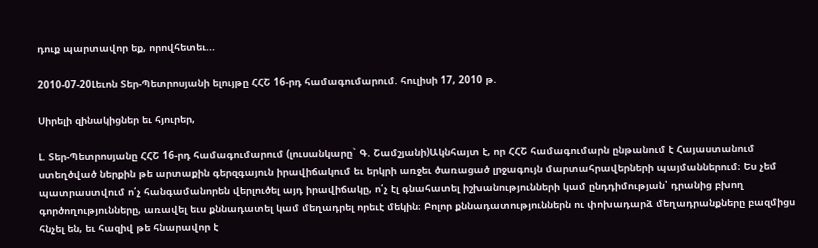դուք պարտավոր եք, որովհետեւ...

2010-07-20Լեւոն Տեր-Պետրոսյանի ելույթը ՀՀՇ 16-րդ համագումարում. հուլիսի 17, 2010 թ.

Սիրելի զինակիցներ եւ հյուրեր,

Լ. Տեր-Պետրոսյանը ՀՀՇ 16-րդ համագումարում (լուսանկարը` Գ. Շամշյանի)Ակնհայտ է, որ ՀՀՇ համագումարն ընթանում է Հայաստանում ստեղծված ներքին թե արտաքին գերզգայուն իրավիճակում եւ երկրի առջեւ ծառացած լրջագույն մարտահրավերների պայմաններում։ Ես չեմ պատրաստվում ո՛չ հանգամանորեն վերլուծել այդ իրավիճակը, ո՛չ էլ գնահատել իշխանությունների կամ ընդդիմության՝ դրանից բխող գործողությունները, առավել եւս քննադատել կամ մեղադրել որեւէ մեկին։ Բոլոր քննադատություններն ու փոխադարձ մեղադրանքները բազմիցս հնչել են, եւ հազիվ թե հնարավոր է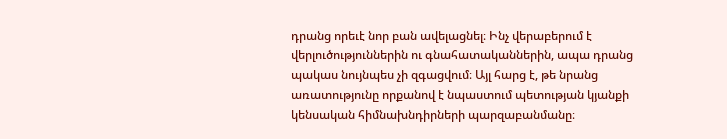դրանց որեւէ նոր բան ավելացնել։ Ինչ վերաբերում է վերլուծություններին ու գնահատականներին, ապա դրանց պակաս նույնպես չի զգացվում։ Այլ հարց է, թե նրանց առատությունը որքանով է նպաստում պետության կյանքի կենսական հիմնախնդիրների պարզաբանմանը։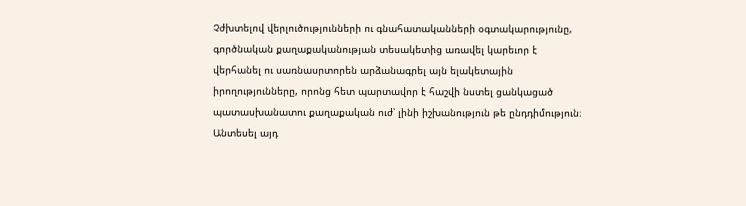Չժխտելով վերլուծությունների ու գնահատականների օգտակարությունը, գործնական քաղաքականության տեսակետից առավել կարեւոր է վերհանել ու սառնասրտորեն արձանագրել այն ելակետային իրողությունները, որոնց հետ պարտավոր է հաշվի նստել ցանկացած պատասխանատու քաղաքական ուժ՝ լինի իշխանություն թե ընդդիմություն։ Անտեսել այդ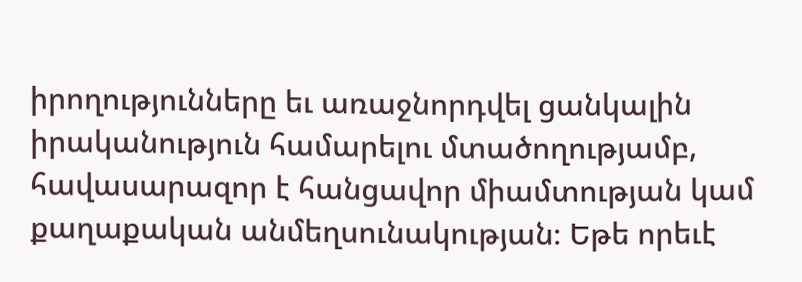իրողությունները եւ առաջնորդվել ցանկալին իրականություն համարելու մտածողությամբ, հավասարազոր է հանցավոր միամտության կամ քաղաքական անմեղսունակության։ Եթե որեւէ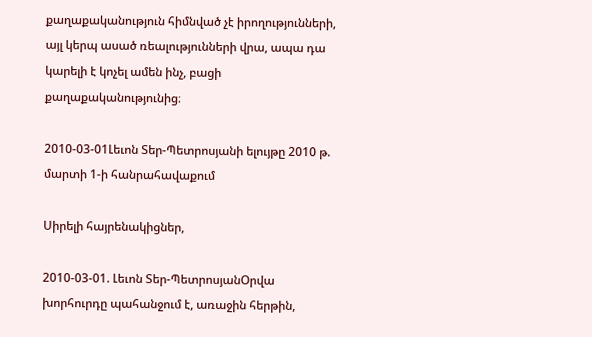քաղաքականություն հիմնված չէ իրողությունների, այլ կերպ ասած ռեալությունների վրա, ապա դա կարելի է կոչել ամեն ինչ, բացի քաղաքականությունից։

2010-03-01Լեւոն Տեր-Պետրոսյանի ելույթը 2010 թ. մարտի 1-ի հանրահավաքում

Սիրելի հայրենակիցներ,

2010-03-01. Լեւոն Տեր-ՊետրոսյանՕրվա խորհուրդը պահանջում է, առաջին հերթին,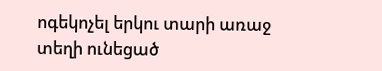ոգեկոչել երկու տարի առաջ տեղի ունեցած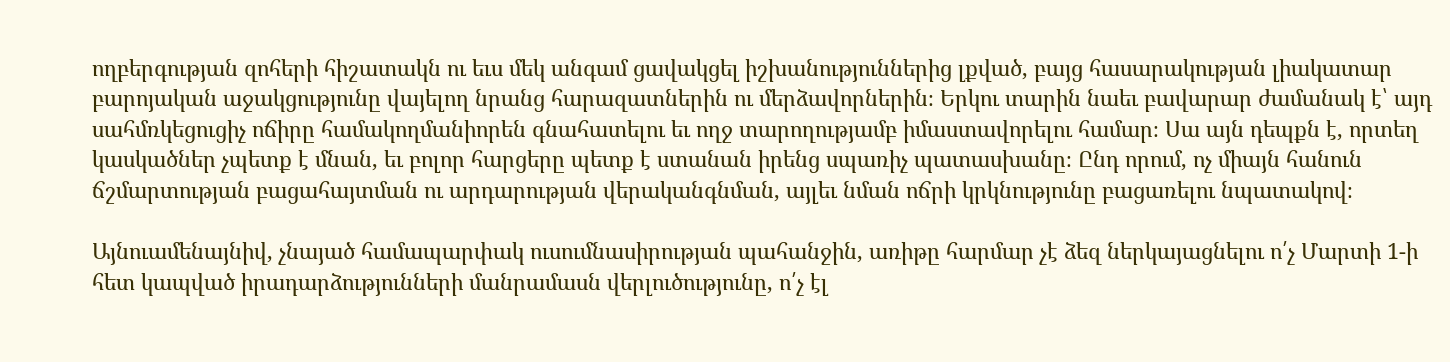ողբերգության զոհերի հիշատակն ու եւս մեկ անգամ ցավակցել իշխանություններից լքված, բայց հասարակության լիակատար բարոյական աջակցությունը վայելող նրանց հարազատներին ու մերձավորներին։ Երկու տարին նաեւ բավարար ժամանակ է՝ այդ սահմռկեցուցիչ ոճիրը համակողմանիորեն գնահատելու եւ ողջ տարողությամբ իմաստավորելու համար։ Սա այն դեպքն է, որտեղ կասկածներ չպետք է մնան, եւ բոլոր հարցերը պետք է ստանան իրենց սպառիչ պատասխանը։ Ընդ որում, ոչ միայն հանուն ճշմարտության բացահայտման ու արդարության վերականգնման, այլեւ նման ոճրի կրկնությունը բացառելու նպատակով։

Այնուամենայնիվ, չնայած համապարփակ ուսումնասիրության պահանջին, առիթը հարմար չէ ձեզ ներկայացնելու ո՛չ Մարտի 1-ի հետ կապված իրադարձությունների մանրամասն վերլուծությունը, ո՛չ էլ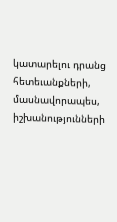կատարելու դրանց հետեւանքների, մասնավորապես, իշխանությունների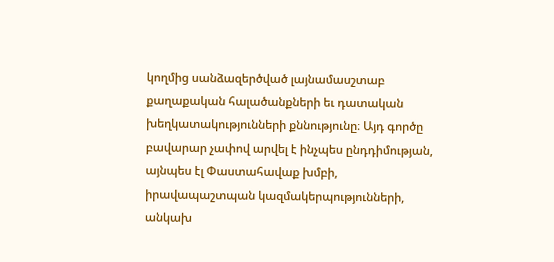կողմից սանձազերծված լայնամասշտաբ քաղաքական հալածանքների եւ դատական խեղկատակությունների քննությունը։ Այդ գործը բավարար չափով արվել է ինչպես ընդդիմության, այնպես էլ Փաստահավաք խմբի, իրավապաշտպան կազմակերպությունների, անկախ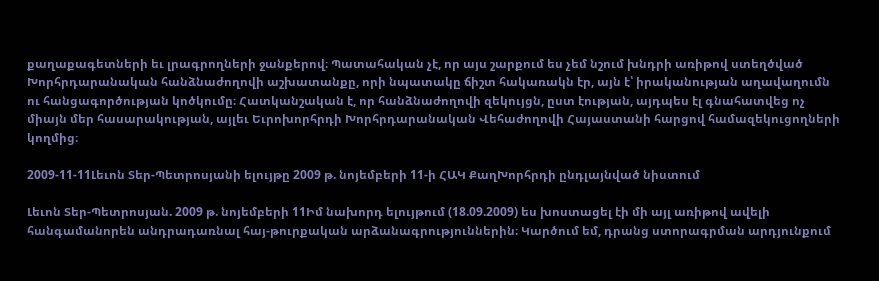քաղաքագետների եւ լրագրողների ջանքերով։ Պատահական չէ, որ այս շարքում ես չեմ նշում խնդրի առիթով ստեղծված Խորհրդարանական հանձնաժողովի աշխատանքը, որի նպատակը ճիշտ հակառակն էր, այն է՝ իրականության աղավաղումն ու հանցագործության կոծկումը։ Հատկանշական է, որ հանձնաժողովի զեկույցն, ըստ էության, այդպես էլ գնահատվեց ոչ միայն մեր հասարակության, այլեւ Եւրոխորհրդի Խորհրդարանական Վեհաժողովի Հայաստանի հարցով համազեկուցողների կողմից։

2009-11-11Լեւոն Տեր-Պետրոսյանի ելույթը 2009 թ. նոյեմբերի 11-ի ՀԱԿ ՔաղԽորհրդի ընդլայնված նիստում

Լեւոն Տեր-Պետրոսյան. 2009 թ. նոյեմբերի 11Իմ նախորդ ելույթում (18.09.2009) ես խոստացել էի մի այլ առիթով ավելի հանգամանորեն անդրադառնալ հայ-թուրքական արձանագրություններին։ Կարծում եմ, դրանց ստորագրման արդյունքում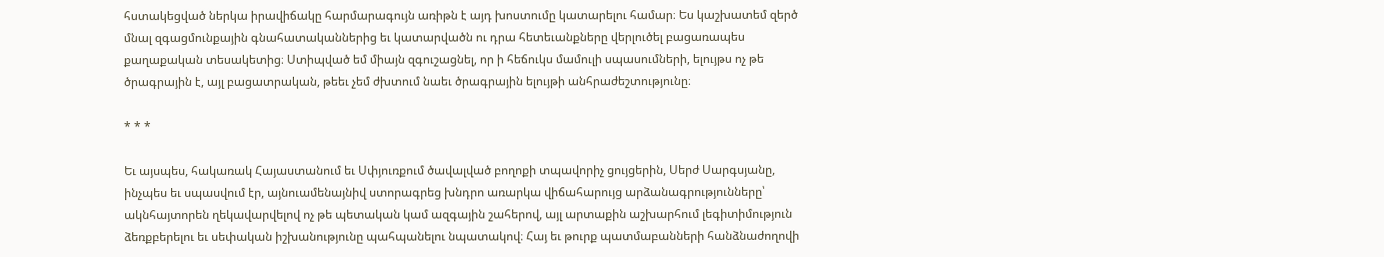հստակեցված ներկա իրավիճակը հարմարագույն առիթն է այդ խոստումը կատարելու համար։ Ես կաշխատեմ զերծ մնալ զգացմունքային գնահատականներից եւ կատարվածն ու դրա հետեւանքները վերլուծել բացառապես քաղաքական տեսակետից։ Ստիպված եմ միայն զգուշացնել, որ ի հեճուկս մամուլի սպասումների, ելույթս ոչ թե ծրագրային է, այլ բացատրական, թեեւ չեմ ժխտում նաեւ ծրագրային ելույթի անհրաժեշտությունը։

* * *

Եւ այսպես, հակառակ Հայաստանում եւ Սփյուռքում ծավալված բողոքի տպավորիչ ցույցերին, Սերժ Սարգսյանը, ինչպես եւ սպասվում էր, այնուամենայնիվ ստորագրեց խնդրո առարկա վիճահարույց արձանագրությունները՝ ակնհայտորեն ղեկավարվելով ոչ թե պետական կամ ազգային շահերով, այլ արտաքին աշխարհում լեգիտիմություն ձեռքբերելու եւ սեփական իշխանությունը պահպանելու նպատակով։ Հայ եւ թուրք պատմաբանների հանձնաժողովի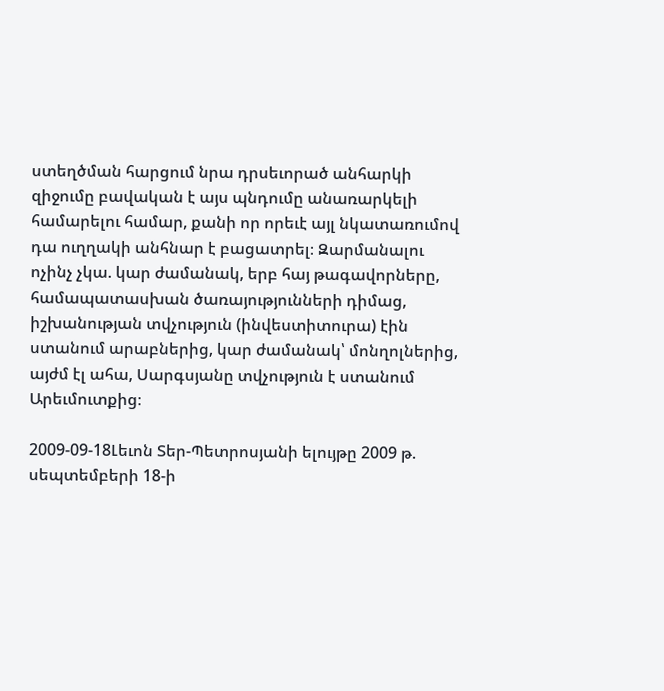ստեղծման հարցում նրա դրսեւորած անհարկի զիջումը բավական է այս պնդումը անառարկելի համարելու համար, քանի որ որեւէ այլ նկատառումով դա ուղղակի անհնար է բացատրել։ Զարմանալու ոչինչ չկա. կար ժամանակ, երբ հայ թագավորները, համապատասխան ծառայությունների դիմաց, իշխանության տվչություն (ինվեստիտուրա) էին ստանում արաբներից, կար ժամանակ՝ մոնղոլներից, այժմ էլ ահա, Սարգսյանը տվչություն է ստանում Արեւմուտքից։

2009-09-18Լեւոն Տեր-Պետրոսյանի ելույթը 2009 թ. սեպտեմբերի 18-ի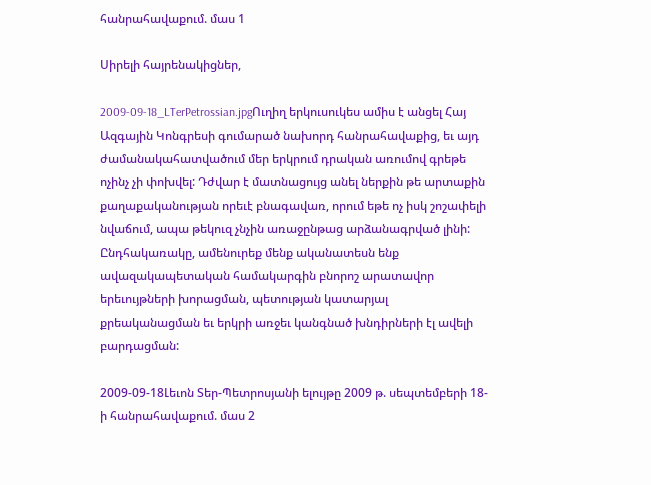հանրահավաքում. մաս 1

Սիրելի հայրենակիցներ,

2009-09-18_LTerPetrossian.jpgՈւղիղ երկուսուկես ամիս է անցել Հայ Ազգային Կոնգրեսի գումարած նախորդ հանրահավաքից, եւ այդ ժամանակահատվածում մեր երկրում դրական առումով գրեթե ոչինչ չի փոխվել: Դժվար է մատնացույց անել ներքին թե արտաքին քաղաքականության որեւէ բնագավառ, որում եթե ոչ իսկ շոշափելի նվաճում, ապա թեկուզ չնչին առաջընթաց արձանագրված լինի: Ընդհակառակը, ամենուրեք մենք ականատեսն ենք ավազակապետական համակարգին բնորոշ արատավոր երեւույթների խորացման, պետության կատարյալ քրեականացման եւ երկրի առջեւ կանգնած խնդիրների էլ ավելի բարդացման:

2009-09-18Լեւոն Տեր-Պետրոսյանի ելույթը 2009 թ. սեպտեմբերի 18-ի հանրահավաքում. մաս 2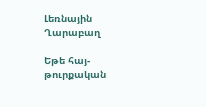Լեռնային Ղարաբաղ

Եթե հայ-թուրքական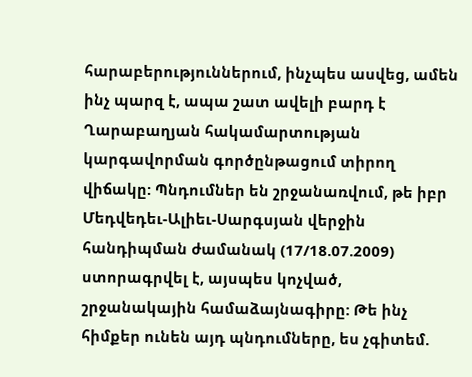հարաբերություններում, ինչպես ասվեց, ամեն ինչ պարզ է, ապա շատ ավելի բարդ է Ղարաբաղյան հակամարտության կարգավորման գործընթացում տիրող վիճակը: Պնդումներ են շրջանառվում, թե իբր Մեդվեդեւ-Ալիեւ-Սարգսյան վերջին հանդիպման ժամանակ (17/18.07.2009) ստորագրվել է, այսպես կոչված, շրջանակային համաձայնագիրը: Թե ինչ հիմքեր ունեն այդ պնդումները, ես չգիտեմ.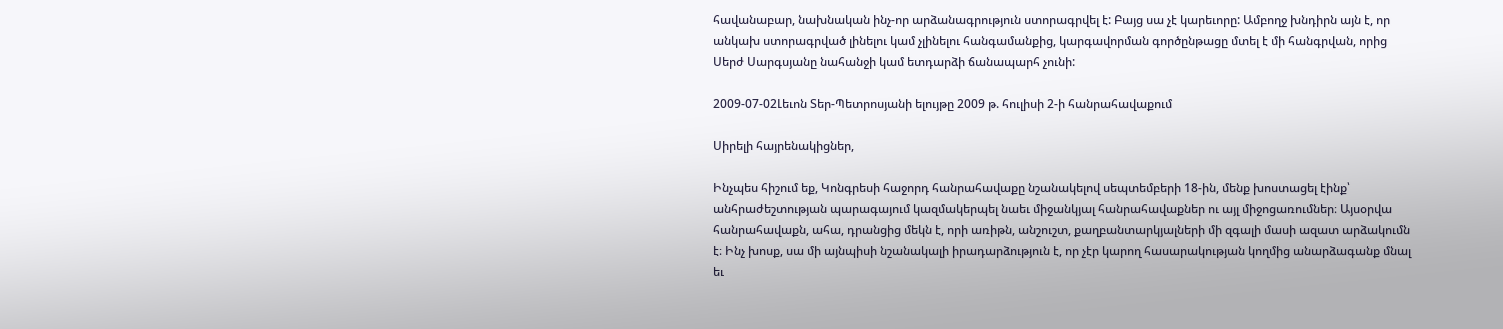հավանաբար, նախնական ինչ-որ արձանագրություն ստորագրվել է: Բայց սա չէ կարեւորը: Ամբողջ խնդիրն այն է, որ անկախ ստորագրված լինելու կամ չլինելու հանգամանքից, կարգավորման գործընթացը մտել է մի հանգրվան, որից Սերժ Սարգսյանը նահանջի կամ ետդարձի ճանապարհ չունի:

2009-07-02Լեւոն Տեր-Պետրոսյանի ելույթը 2009 թ. հուլիսի 2-ի հանրահավաքում

Սիրելի հայրենակիցներ,

Ինչպես հիշում եք, Կոնգրեսի հաջորդ հանրահավաքը նշանակելով սեպտեմբերի 18-ին, մենք խոստացել էինք՝ անհրաժեշտության պարագայում կազմակերպել նաեւ միջանկյալ հանրահավաքներ ու այլ միջոցառումներ։ Այսօրվա հանրահավաքն, ահա, դրանցից մեկն է, որի առիթն, անշուշտ, քաղբանտարկյալների մի զգալի մասի ազատ արձակումն է։ Ինչ խոսք, սա մի այնպիսի նշանակալի իրադարձություն է, որ չէր կարող հասարակության կողմից անարձագանք մնալ եւ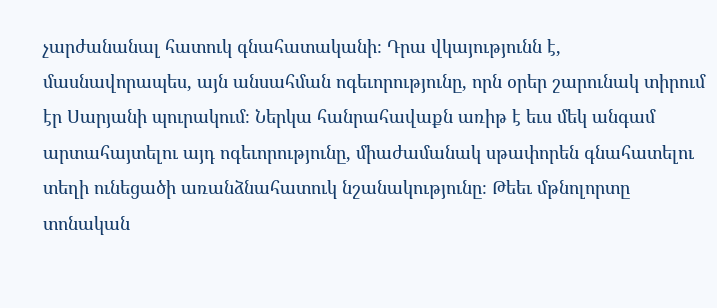չարժանանալ հատուկ գնահատականի։ Դրա վկայությունն է, մասնավորապես, այն անսահման ոգեւորությունը, որն օրեր շարունակ տիրում էր Սարյանի պուրակում։ Ներկա հանրահավաքն առիթ է եւս մեկ անգամ արտահայտելու այդ ոգեւորությունը, միաժամանակ սթափորեն գնահատելու տեղի ունեցածի առանձնահատուկ նշանակությունը։ Թեեւ մթնոլորտը տոնական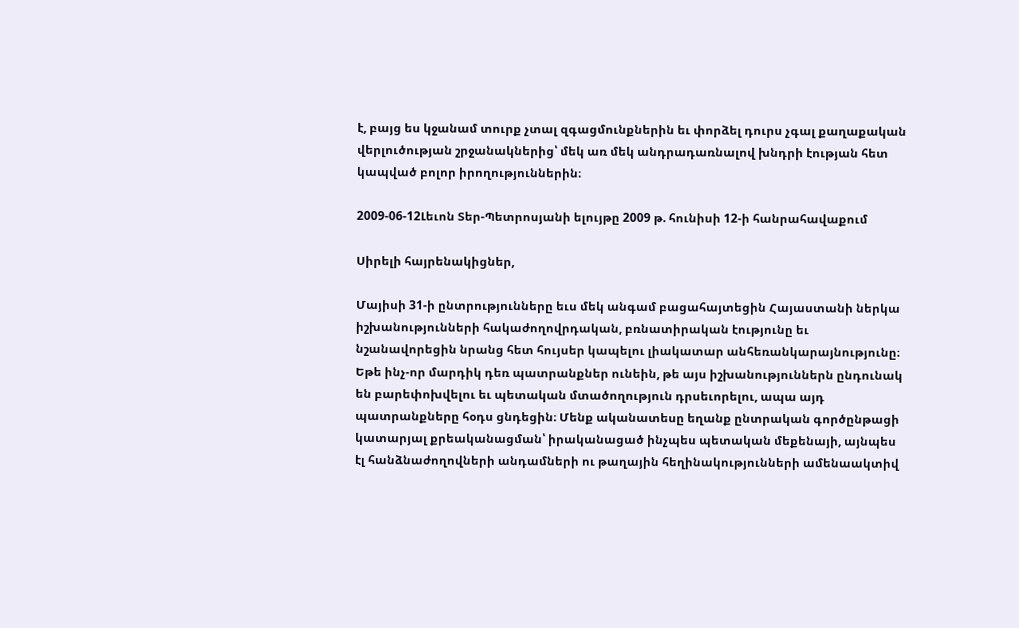է, բայց ես կջանամ տուրք չտալ զգացմունքներին եւ փորձել դուրս չգալ քաղաքական վերլուծության շրջանակներից՝ մեկ առ մեկ անդրադառնալով խնդրի էության հետ կապված բոլոր իրողություններին։

2009-06-12Լեւոն Տեր-Պետրոսյանի ելույթը 2009 թ. հունիսի 12-ի հանրահավաքում

Սիրելի հայրենակիցներ,

Մայիսի 31-ի ընտրությունները եւս մեկ անգամ բացահայտեցին Հայաստանի ներկա իշխանությունների հակաժողովրդական, բռնատիրական էությունը եւ նշանավորեցին նրանց հետ հույսեր կապելու լիակատար անհեռանկարայնությունը։ Եթե ինչ-որ մարդիկ դեռ պատրանքներ ունեին, թե այս իշխանություններն ընդունակ են բարեփոխվելու եւ պետական մտածողություն դրսեւորելու, ապա այդ պատրանքները հօդս ցնդեցին։ Մենք ականատեսը եղանք ընտրական գործընթացի կատարյալ քրեականացման՝ իրականացած ինչպես պետական մեքենայի, այնպես էլ հանձնաժողովների անդամների ու թաղային հեղինակությունների ամենաակտիվ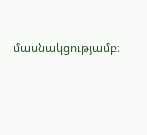մասնակցությամբ։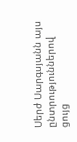Սերժ Սարգսյանն այս ընտրություններով ցույց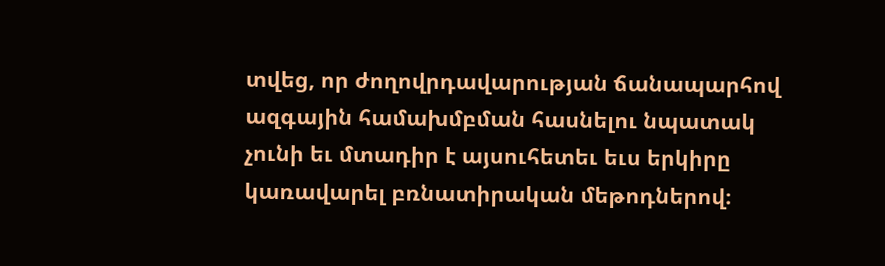տվեց, որ ժողովրդավարության ճանապարհով ազգային համախմբման հասնելու նպատակ չունի եւ մտադիր է այսուհետեւ եւս երկիրը կառավարել բռնատիրական մեթոդներով։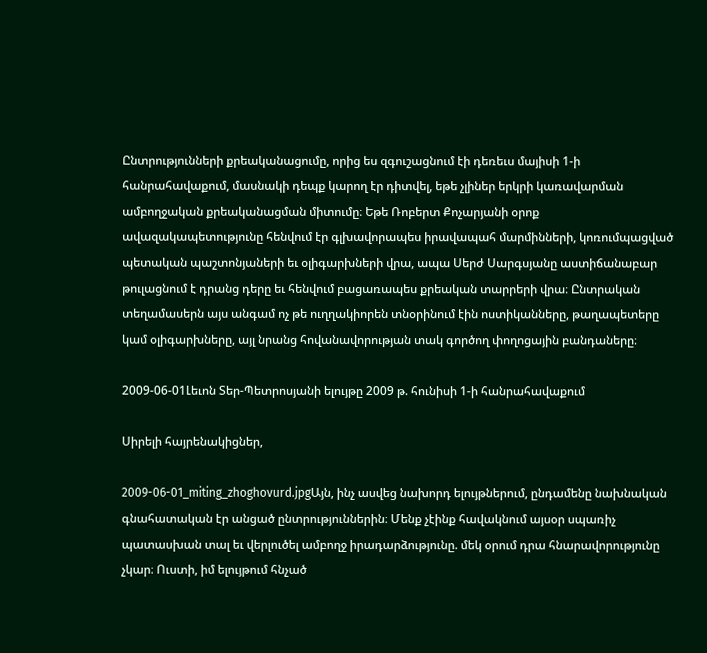Ընտրությունների քրեականացումը, որից ես զգուշացնում էի դեռեւս մայիսի 1-ի հանրահավաքում, մասնակի դեպք կարող էր դիտվել, եթե չլիներ երկրի կառավարման ամբողջական քրեականացման միտումը։ Եթե Ռոբերտ Քոչարյանի օրոք ավազակապետությունը հենվում էր գլխավորապես իրավապահ մարմինների, կոռումպացված պետական պաշտոնյաների եւ օլիգարխների վրա, ապա Սերժ Սարգսյանը աստիճանաբար թուլացնում է դրանց դերը եւ հենվում բացառապես քրեական տարրերի վրա։ Ընտրական տեղամասերն այս անգամ ոչ թե ուղղակիորեն տնօրինում էին ոստիկանները, թաղապետերը կամ օլիգարխները, այլ նրանց հովանավորության տակ գործող փողոցային բանդաները։

2009-06-01Լեւոն Տեր-Պետրոսյանի ելույթը 2009 թ. հունիսի 1-ի հանրահավաքում

Սիրելի հայրենակիցներ,

2009-06-01_miting_zhoghovurd.jpgԱյն, ինչ ասվեց նախորդ ելույթներում, ընդամենը նախնական գնահատական էր անցած ընտրություններին։ Մենք չէինք հավակնում այսօր սպառիչ պատասխան տալ եւ վերլուծել ամբողջ իրադարձությունը. մեկ օրում դրա հնարավորությունը չկար։ Ուստի, իմ ելույթում հնչած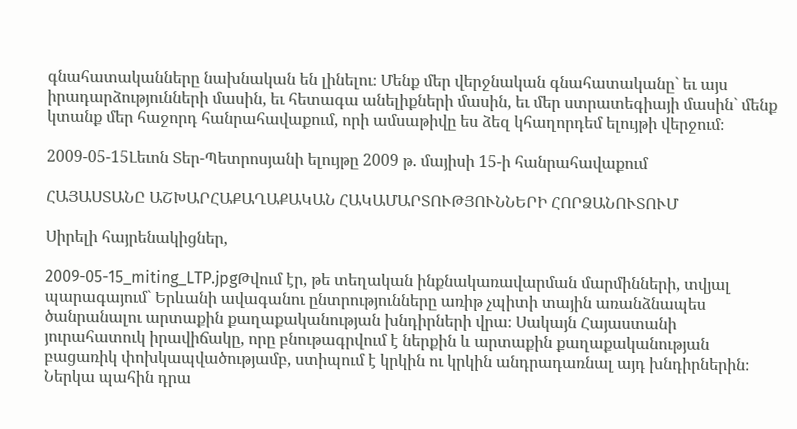գնահատականները նախնական են լինելու։ Մենք մեր վերջնական գնահատականը` եւ այս իրադարձությունների մասին, եւ հետագա անելիքների մասին, եւ մեր ստրատեգիայի մասին` մենք կտանք մեր հաջորդ հանրահավաքում, որի ամսաթիվը ես ձեզ կհաղորդեմ ելույթի վերջում։

2009-05-15Լեւոն Տեր-Պետրոսյանի ելույթը 2009 թ. մայիսի 15-ի հանրահավաքում

ՀԱՅԱՍՏԱՆԸ ԱՇԽԱՐՀԱՔԱՂԱՔԱԿԱՆ ՀԱԿԱՄԱՐՏՈՒԹՅՈՒՆՆԵՐԻ ՀՈՐՁԱՆՈՒՏՈՒՄ

Սիրելի հայրենակիցներ,

2009-05-15_miting_LTP.jpgԹվում էր, թե տեղական ինքնակառավարման մարմինների, տվյալ պարագայում` Երևանի ավագանու ընտրությունները առիթ չպիտի տային առանձնապես ծանրանալու արտաքին քաղաքականության խնդիրների վրա։ Սակայն Հայաստանի յուրահատուկ իրավիճակը, որը բնութագրվում է ներքին և արտաքին քաղաքականության բացառիկ փոխկապվածությամբ, ստիպում է կրկին ու կրկին անդրադառնալ այդ խնդիրներին։ Ներկա պահին դրա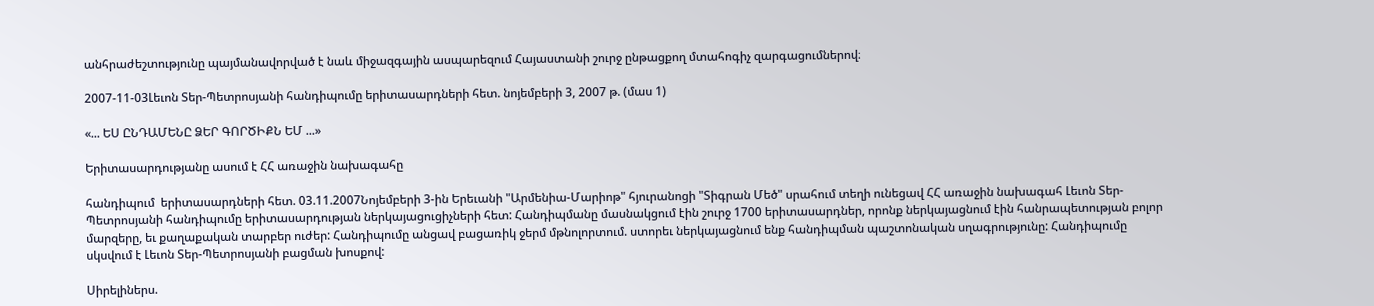անհրաժեշտությունը պայմանավորված է նաև միջազգային ասպարեզում Հայաստանի շուրջ ընթացքող մտահոգիչ զարգացումներով։

2007-11-03Լեւոն Տեր-Պետրոսյանի հանդիպումը երիտասարդների հետ. նոյեմբերի 3, 2007 թ. (մաս 1)

«... ԵՍ ԸՆԴԱՄԵՆԸ ՁԵՐ ԳՈՐԾԻՔՆ ԵՄ ...»

Երիտասարդությանը ասում է ՀՀ առաջին նախագահը

հանդիպում  երիտասարդների հետ. 03.11.2007Նոյեմբերի 3-ին Երեւանի "Արմենիա-Մարիոթ" հյուրանոցի "Տիգրան Մեծ" սրահում տեղի ունեցավ ՀՀ առաջին նախագահ Լեւոն Տեր-Պետրոսյանի հանդիպումը երիտասարդության ներկայացուցիչների հետ: Հանդիպմանը մասնակցում էին շուրջ 1700 երիտասարդներ, որոնք ներկայացնում էին հանրապետության բոլոր մարզերը, եւ քաղաքական տարբեր ուժեր: Հանդիպումը անցավ բացառիկ ջերմ մթնոլորտում. ստորեւ ներկայացնում ենք հանդիպման պաշտոնական սղագրությունը: Հանդիպումը սկսվում է Լեւոն Տեր-Պետրոսյանի բացման խոսքով:

Սիրելիներս.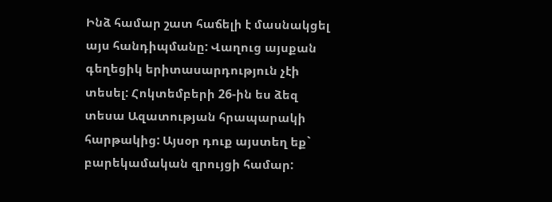Ինձ համար շատ հաճելի է մասնակցել այս հանդիպմանը: Վաղուց այսքան գեղեցիկ երիտասարդություն չէի տեսել: Հոկտեմբերի 26-ին ես ձեզ տեսա Ազատության հրապարակի հարթակից: Այսօր դուք այստեղ եք` բարեկամական զրույցի համար: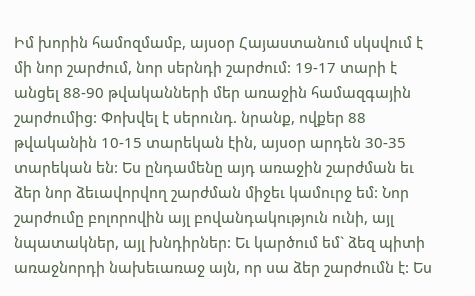Իմ խորին համոզմամբ, այսօր Հայաստանում սկսվում է մի նոր շարժում, նոր սերնդի շարժում: 19-17 տարի է անցել 88-90 թվականների մեր առաջին համազգային շարժումից: Փոխվել է սերունդ. նրանք, ովքեր 88 թվականին 10-15 տարեկան էին, այսօր արդեն 30-35 տարեկան են: Ես ընդամենը այդ առաջին շարժման եւ ձեր նոր ձեւավորվող շարժման միջեւ կամուրջ եմ: Նոր շարժումը բոլորովին այլ բովանդակություն ունի, այլ նպատակներ, այլ խնդիրներ: Եւ կարծում եմ` ձեզ պիտի առաջնորդի նախեւառաջ այն, որ սա ձեր շարժումն է: Ես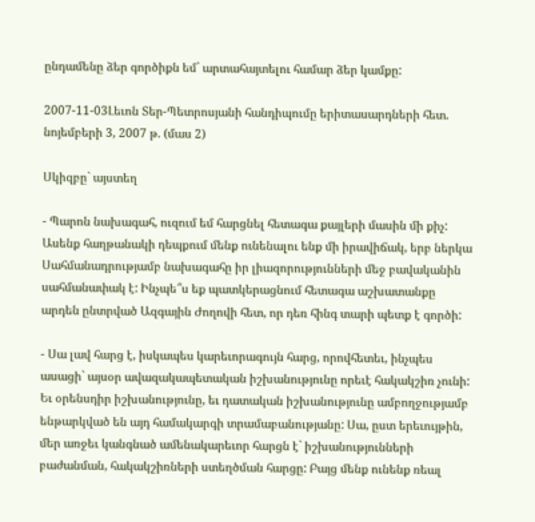ընդամենը ձեր գործիքն եմ` արտահայտելու համար ձեր կամքը:

2007-11-03Լեւոն Տեր-Պետրոսյանի հանդիպումը երիտասարդների հետ. նոյեմբերի 3, 2007 թ. (մաս 2)

Սկիզբը` այստեղ

- Պարոն նախագահ, ուզում եմ հարցնել հետագա քայլերի մասին մի քիչ: Ասենք հաղթանակի դեպքում մենք ունենալու ենք մի իրավիճակ, երբ ներկա Սահմանադրությամբ նախագահը իր լիազորությունների մեջ բավականին սահմանափակ է: Ինչպե՞ս եք պատկերացնում հետագա աշխատանքը արդեն ընտրված Ազգային Ժողովի հետ, որ դեռ հինգ տարի պետք է գործի:

- Սա լավ հարց է, իսկապես կարեւորագույն հարց, որովհետեւ, ինչպես ասացի` այսօր ավազակապետական իշխանությունը որեւէ հակակշիռ չունի: Եւ օրենսդիր իշխանությունը, եւ դատական իշխանությունը ամբողջությամբ ենթարկված են այդ համակարգի տրամաբանությանը: Սա, ըստ երեւույթին, մեր առջեւ կանգնած ամենակարեւոր հարցն է` իշխանությունների բաժանման, հակակշիռների ստեղծման հարցը: Բայց մենք ունենք ռեալ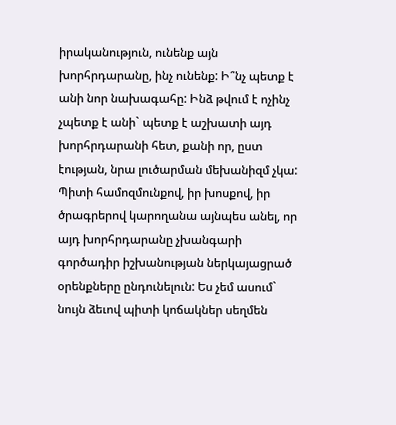իրականություն, ունենք այն խորհրդարանը, ինչ ունենք: Ի՞նչ պետք է անի նոր նախագահը: Ինձ թվում է ոչինչ չպետք է անի` պետք է աշխատի այդ խորհրդարանի հետ, քանի որ, ըստ էության, նրա լուծարման մեխանիզմ չկա: Պիտի համոզմունքով, իր խոսքով, իր ծրագրերով կարողանա այնպես անել, որ այդ խորհրդարանը չխանգարի գործադիր իշխանության ներկայացրած օրենքները ընդունելուն: Ես չեմ ասում` նույն ձեւով պիտի կոճակներ սեղմեն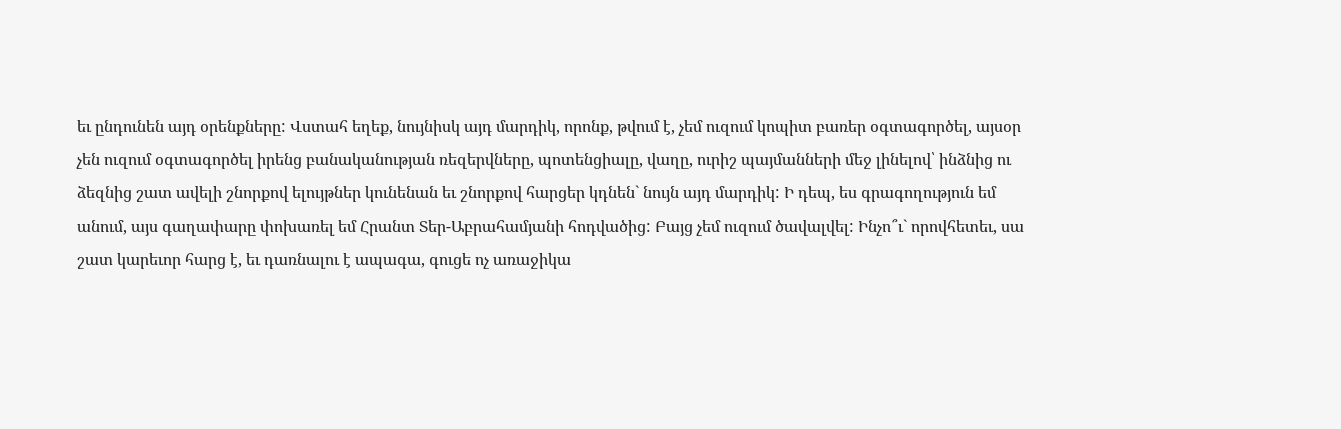եւ ընդունեն այդ օրենքները: Վստահ եղեք, նույնիսկ այդ մարդիկ, որոնք, թվում է, չեմ ուզում կոպիտ բառեր օգտագործել, այսօր չեն ուզում օգտագործել իրենց բանականության ռեզերվները, պոտենցիալը, վաղը, ուրիշ պայմանների մեջ լինելով՝ ինձնից ու ձեզնից շատ ավելի շնորքով ելույթներ կունենան եւ շնորքով հարցեր կդնեն` նույն այդ մարդիկ: Ի դեպ, ես գրագողություն եմ անում, այս գաղափարը փոխառել եմ Հրանտ Տեր-Աբրահամյանի հոդվածից: Բայց չեմ ուզում ծավալվել: Ինչո՞ւ` որովհետեւ, սա շատ կարեւոր հարց է, եւ դառնալու է ապագա, գուցե ոչ առաջիկա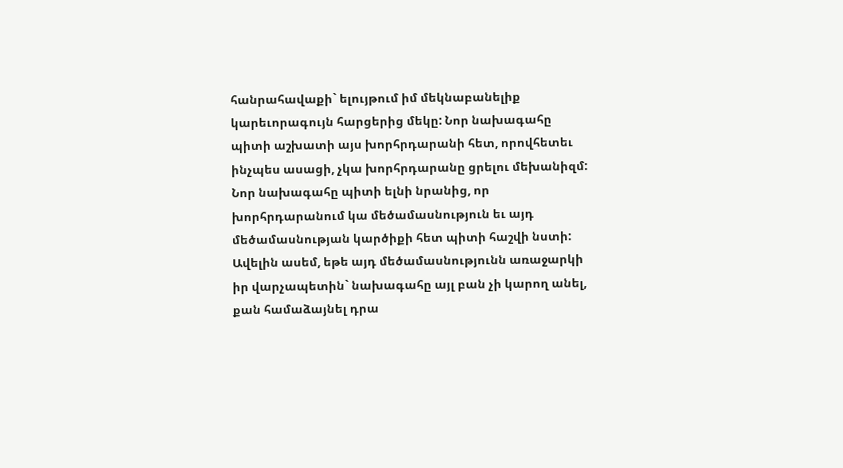հանրահավաքի` ելույթում իմ մեկնաբանելիք կարեւորագույն հարցերից մեկը: Նոր նախագահը պիտի աշխատի այս խորհրդարանի հետ, որովհետեւ ինչպես ասացի, չկա խորհրդարանը ցրելու մեխանիզմ: Նոր նախագահը պիտի ելնի նրանից, որ խորհրդարանում կա մեծամասնություն եւ այդ մեծամասնության կարծիքի հետ պիտի հաշվի նստի: Ավելին ասեմ, եթե այդ մեծամասնությունն առաջարկի իր վարչապետին` նախագահը այլ բան չի կարող անել, քան համաձայնել դրա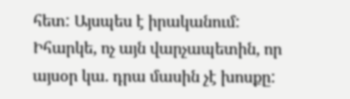հետ: Այսպես է իրականում: Իհարկե, ոչ այն վարչապետին, որ այսօր կա. դրա մասին չէ խոսքը: